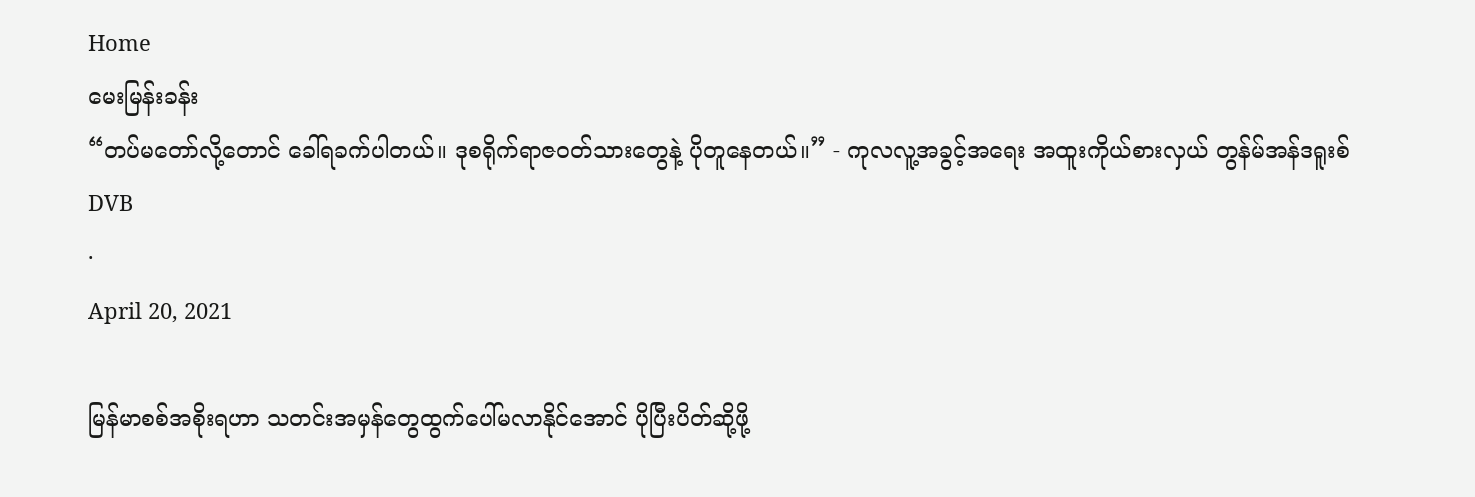Home
မေးမြန်းခန်း
“တပ်မတော်လို့တောင် ခေါ်ရခက်ပါတယ်။ ဒုစရိုက်ရာဇဝတ်သားတွေနဲ့ ပိုတူနေတယ်။” - ကုလလူ့အခွင့်အရေး အထူးကိုယ်စားလှယ် တွန်မ်အန်ဒရူးစ်
DVB
·
April 20, 2021

မြန်မာစစ်အစိုးရဟာ သတင်းအမှန်တွေထွက်ပေါ်မလာနိုင်အောင် ပိုပြီးပိတ်ဆို့ဖို့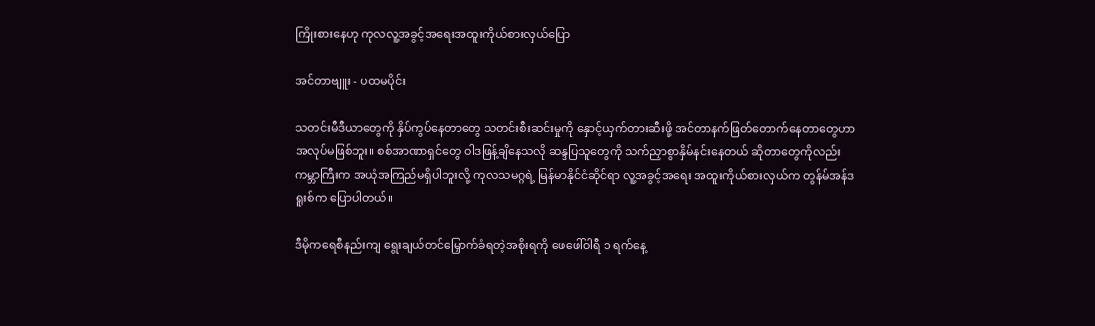ကြိုးစားနေဟု ကုလလူ့အခွင့်အရေးအထူးကိုယ်စားလှယ်ပြော

အင်တာဗျူး - ပထမပိုင်း

သတင်းမီဒီယာတွေကို နှိပ်ကွပ်နေတာတွေ သတင်းစီးဆင်းမှုကို နှောင့်ယှက်တားဆီးဖို့ အင်တာနက်ဖြတ်တောက်နေတာတွေဟာ အလုပ်မဖြစ်ဘူး။ စစ်အာဏာရှင်တွေ ဝါဒဖြန့်ချိနေသလို ဆန္ဒပြသူတွေကို သက်ညှာစွာနှိမ်နင်းနေတယ် ဆိုတာတွေကိုလည်း ကမ္ဘာကြီးက အယုံအကြည်မရှိပါဘူးလို့ ကုလသမဂ္ဂရဲ့ မြန်မာနိုင်ငံဆိုင်ရာ လူ့အခွင့်အရေး အထူးကိုယ်စားလှယ်က တွန်မ်အန်ဒရူးစ်က ပြောပါတယ်။

ဒီမိုကရေစီနည်းကျ ရွေးချယ်တင်မြှောက်ခံရတဲ့အစိုးရကို ဖေဖေါ်ဝါရီ ၁ ရက်နေ့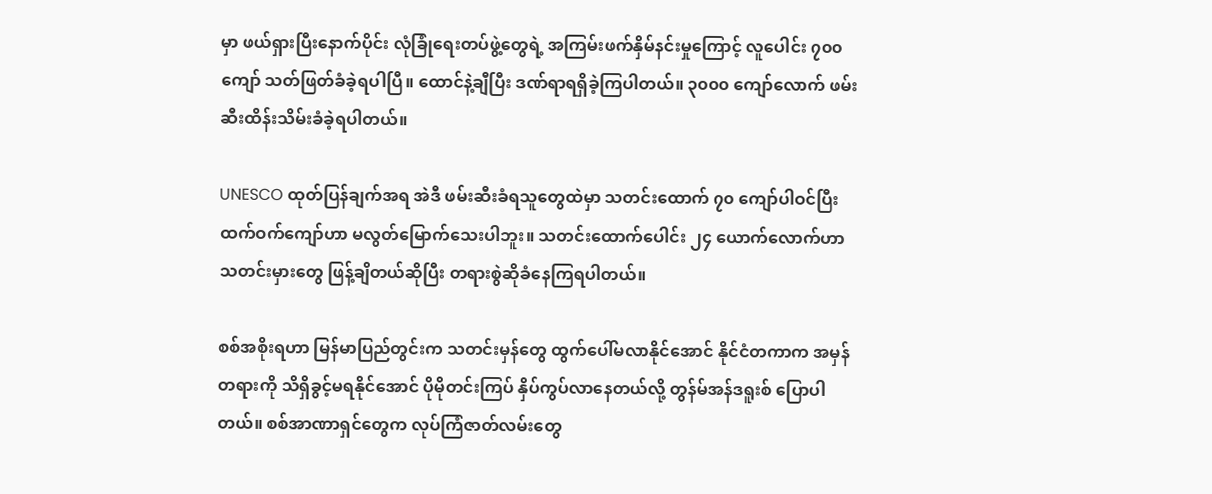မှာ ဖယ်ရှားပြီးနောက်ပိုင်း လုံခြုံရေးတပ်ဖွဲ့တွေရဲ့ အကြမ်းဖက်နှိမ်နင်းမှုကြောင့် လူပေါင်း ၇၀၀ ကျော် သတ်ဖြတ်ခံခဲ့ရပါပြီ။ ထောင်နဲ့ချီပြီး ဒဏ်ရာရရှိခဲ့ကြပါတယ်။ ၃၀၀၀ ကျော်လောက် ဖမ်းဆီးထိန်းသိမ်းခံခဲ့ရပါတယ်။

UNESCO ထုတ်ပြန်ချက်အရ အဲဒီ ဖမ်းဆီးခံရသူတွေထဲမှာ သတင်းထောက် ၇၀ ကျော်ပါဝင်ပြီး ထက်ဝက်ကျော်ဟာ မလွတ်မြောက်သေးပါဘူး။ သတင်းထောက်ပေါင်း ၂၄ ယောက်လောက်ဟာ သတင်းမှားတွေ ဖြန့်ချိတယ်ဆိုပြီး တရားစွဲဆိုခံနေကြရပါတယ်။

စစ်အစိုးရဟာ မြန်မာပြည်တွင်းက သတင်းမှန်တွေ ထွက်ပေါ်မလာနိုင်အောင် နိုင်ငံတကာက အမှန်တရားကို သိရှိခွင့်မရနိုင်အောင် ပိုမိုတင်းကြပ် နှိပ်ကွပ်လာနေတယ်လို့ တွန်မ်အန်ဒရူးစ် ပြောပါတယ်။ စစ်အာဏာရှင်တွေက လုပ်ကြံဇာတ်လမ်းတွေ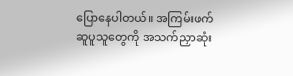ပြောနေပါတယ်။ အကြမ်းဖက် ဆူပူသူတွေကို အသက်ညှာဆုံး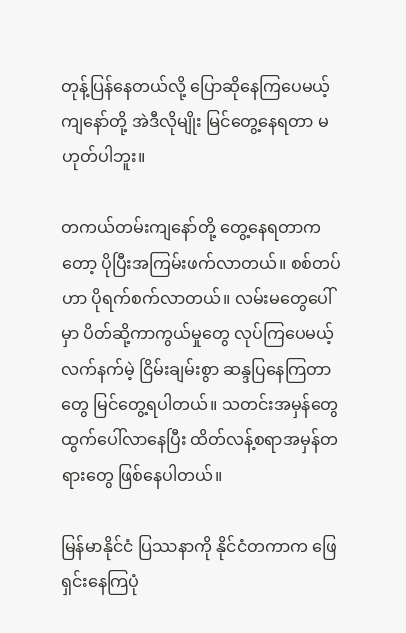တုန့်ပြန်နေတယ်လို့ ပြောဆိုနေကြပေမယ့် ကျနော်တို့ အဲဒီလိုမျိုး မြင်တွေ့နေရတာ မဟုတ်ပါဘူး။

တကယ်တမ်းကျနော်တို့ တွေ့နေရတာကတော့ ပိုပြီးအကြမ်းဖက်လာတယ်။ စစ်တပ်ဟာ ပိုရက်စက်လာတယ်။ လမ်းမတွေပေါ်မှာ ပိတ်ဆို့ကာကွယ်မှုတွေ လုပ်ကြပေမယ့် လက်နက်မဲ့ ငြိမ်းချမ်းစွာ ဆန္ဒပြနေကြတာတွေ မြင်တွေ့ရပါတယ်။ သတင်းအမှန်တွေထွက်ပေါ်လာနေပြီး ထိတ်လန့်စရာအမှန်တရားတွေ ဖြစ်နေပါတယ်။

မြန်မာနိုင်ငံ ပြဿနာကို နိုင်ငံတကာက ဖြေရှင်းနေကြပုံ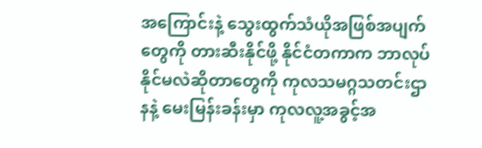အကြောင်းနဲ့ သွေးထွက်သံယိုအဖြစ်အပျက်တွေကို တားဆီးနိုင်ဖို့ နိုင်ငံတကာက ဘာလုပ်နိုင်မလဲဆိုတာတွေကို ကုလသမဂ္ဂသတင်းဌာနနဲ့ မေးမြန်းခန်းမှာ ကုလလူ့အခွင့်အ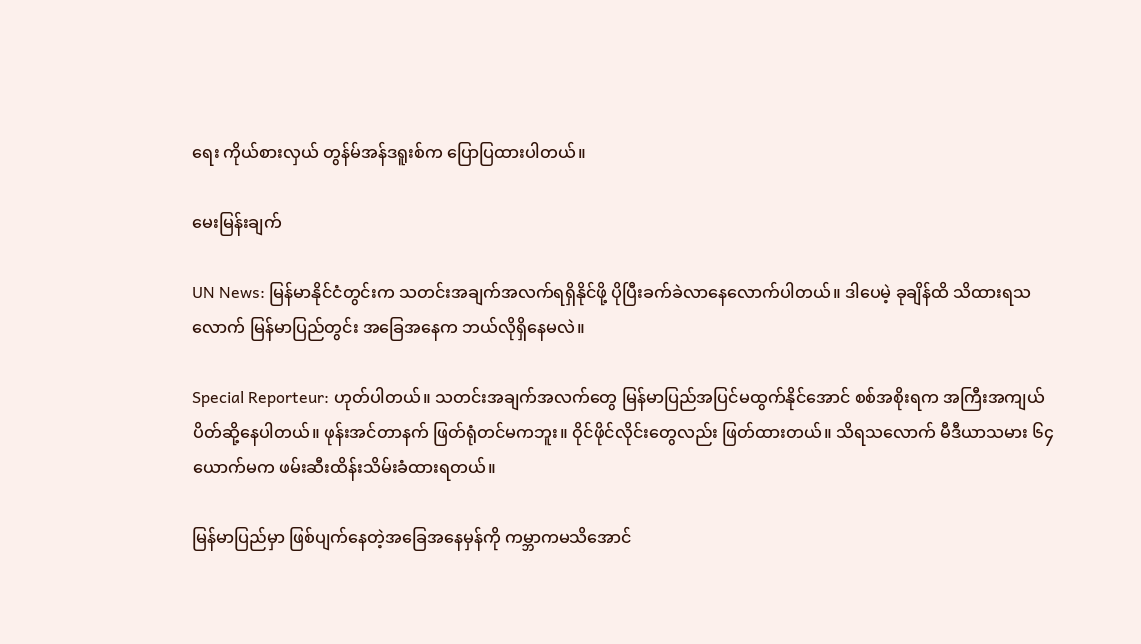ရေး ကိုယ်စားလှယ် တွန်မ်အန်ဒရူးစ်က ပြောပြထားပါတယ်။

မေးမြန်းချက်

UN News: မြန်မာနိုင်ငံတွင်းက သတင်းအချက်အလက်ရရှိနိုင်ဖို့ ပိုပြီးခက်ခဲလာနေလောက်ပါတယ်။ ဒါပေမဲ့ ခုချိန်ထိ သိထားရသလောက် မြန်မာပြည်တွင်း အခြေအနေက ဘယ်လိုရှိနေမလဲ။

Special Reporteur: ဟုတ်ပါတယ်။ သတင်းအချက်အလက်တွေ မြန်မာပြည်အပြင်မထွက်နိုင်အောင် စစ်အစိုးရက အကြီးအကျယ် ပိတ်ဆို့နေပါတယ်။ ဖုန်းအင်တာနက် ဖြတ်ရုံတင်မကဘူး။ ဝိုင်ဖိုင်လိုင်းတွေလည်း ဖြတ်ထားတယ်။ သိရသလောက် မီဒီယာသမား ၆၄ ယောက်မက ဖမ်းဆီးထိန်းသိမ်းခံထားရတယ်။

မြန်မာပြည်မှာ ဖြစ်ပျက်နေတဲ့အခြေအနေမှန်ကို ကမ္ဘာကမသိအောင်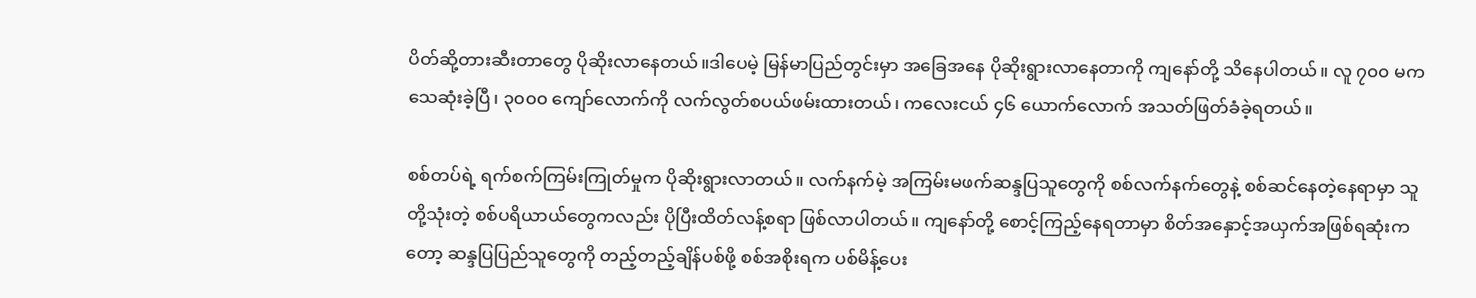ပိတ်ဆို့တားဆီးတာတွေ ပိုဆိုးလာနေတယ်။ဒါပေမဲ့ မြန်မာပြည်တွင်းမှာ အခြေအနေ ပိုဆိုးရွားလာနေတာကို ကျနော်တို့ သိနေပါတယ်။ လူ ၇၀၀ မက သေဆုံးခဲ့ပြီ၊ ၃၀၀၀ ကျော်လောက်ကို လက်လွတ်စပယ်ဖမ်းထားတယ်၊ ကလေးငယ် ၄၆ ယောက်လောက် အသတ်ဖြတ်ခံခဲ့ရတယ်။

စစ်တပ်ရဲ့ ရက်စက်ကြမ်းကြုတ်မှုက ပိုဆိုးရွားလာတယ်။ လက်နက်မဲ့ အကြမ်းမဖက်ဆန္ဒပြသူတွေကို စစ်လက်နက်တွေနဲ့ စစ်ဆင်နေတဲ့နေရာမှာ သူတို့သုံးတဲ့ စစ်ပရိယာယ်တွေကလည်း ပိုပြီးထိတ်လန့်စရာ ဖြစ်လာပါတယ်။ ကျနော်တို့ စောင့်ကြည့်နေရတာမှာ စိတ်အနှောင့်အယှက်အဖြစ်ရဆုံးကတော့ ဆန္ဒပြပြည်သူတွေကို တည့်တည့်ချိန်ပစ်ဖို့ စစ်အစိုးရက ပစ်မိန့်ပေး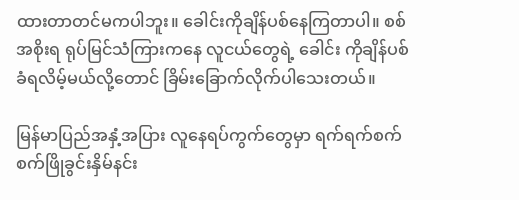ထားတာတင်မကပါဘူး။ ခေါင်းကိုချိန်ပစ်နေကြတာပါ။ စစ်အစိုးရ ရုပ်မြင်သံကြားကနေ လူငယ်တွေရဲ့ ခေါင်း ကိုချိန်ပစ်ခံရလိမ့်မယ်လို့တောင် ခြိမ်းခြောက်လိုက်ပါသေးတယ်။

မြန်မာပြည်အနှံ့အပြား လူနေရပ်ကွက်တွေမှာ ရက်ရက်စက်စက်ဖြိုခွင်းနှိမ်နင်း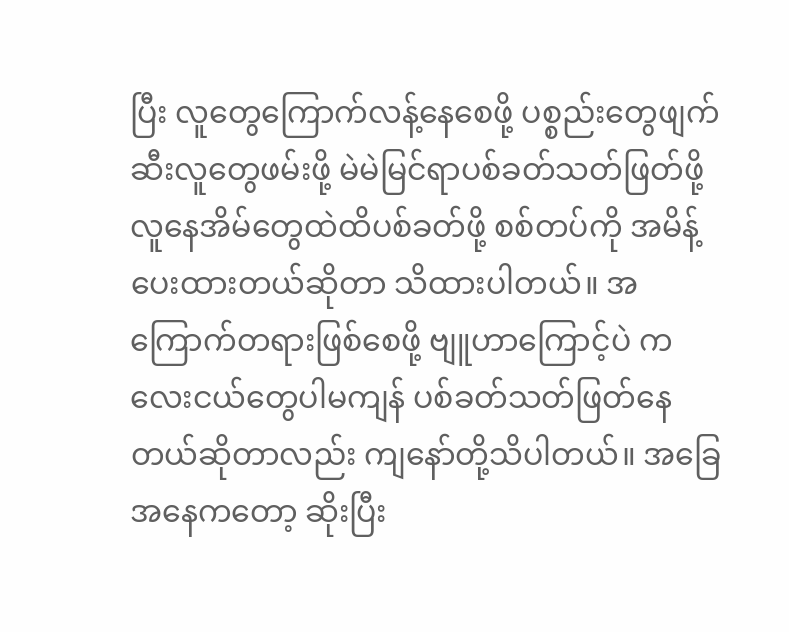ပြီး လူတွေကြောက်လန့်နေစေဖို့ ပစ္စည်းတွေဖျက်ဆီးလူတွေဖမ်းဖို့ မဲမဲမြင်ရာပစ်ခတ်သတ်ဖြတ်ဖို့ လူနေအိမ်တွေထဲထိပစ်ခတ်ဖို့ စစ်တပ်ကို အမိန့်ပေးထားတယ်ဆိုတာ သိထားပါတယ်။ အကြောက်တရားဖြစ်စေဖို့ ဗျူဟာကြောင့်ပဲ ကလေးငယ်တွေပါမကျန် ပစ်ခတ်သတ်ဖြတ်နေတယ်ဆိုတာလည်း ကျနော်တို့သိပါတယ်။ အခြေအနေကတော့ ဆိုးပြီး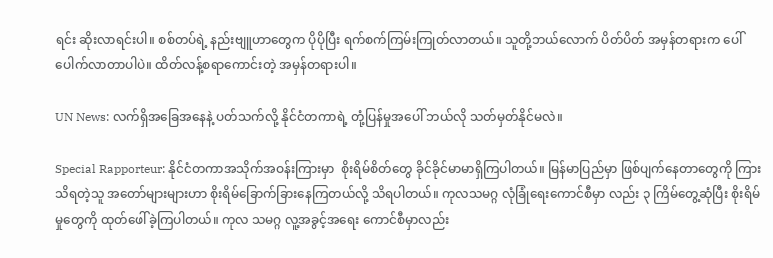ရင်း ဆိုးလာရင်းပါ။ စစ်တပ်ရဲ့ နည်းဗျူဟာတွေက ပိုပိုပြီး ရက်စက်ကြမ်းကြုတ်လာတယ်။ သူတို့ဘယ်လောက် ပိတ်ပိတ် အမှန်တရားက ပေါ်ပေါက်လာတာပါပဲ။ ထိတ်လန့်စရာကောင်းတဲ့ အမှန်တရားပါ။

UN News: လက်ရှိအခြေအနေနဲ့ ပတ်သက်လို့ နိုင်ငံတကာရဲ့ တုံ့ပြန်မှုအပေါ် ဘယ်လို သတ်မှတ်နိုင်မလဲ။

Special Rapporteur: နိုင်ငံတကာအသိုက်အဝန်းကြားမှာ  စိုးရိမ်စိတ်တွေ ခိုင်ခိုင်မာမာရှိကြပါတယ်။ မြန်မာပြည်မှာ ဖြစ်ပျက်နေတာတွေကို ကြားသိရတဲ့သူ အတော်များများဟာ စိုးရိမ်ခြောက်ခြားနေကြတယ်လို့ သိရပါတယ်။ ကုလသမဂ္ဂ လုံခြုံရေးကောင်စီမှာ လည်း ၃ ကြိမ်တွေ့ဆုံပြီး စိုးရိမ်မှုတွေကို ထုတ်ဖေါ်ခဲ့ကြပါတယ်။ ကုလ သမဂ္ဂ လူ့အခွင့်အရေး ကောင်စီမှာလည်း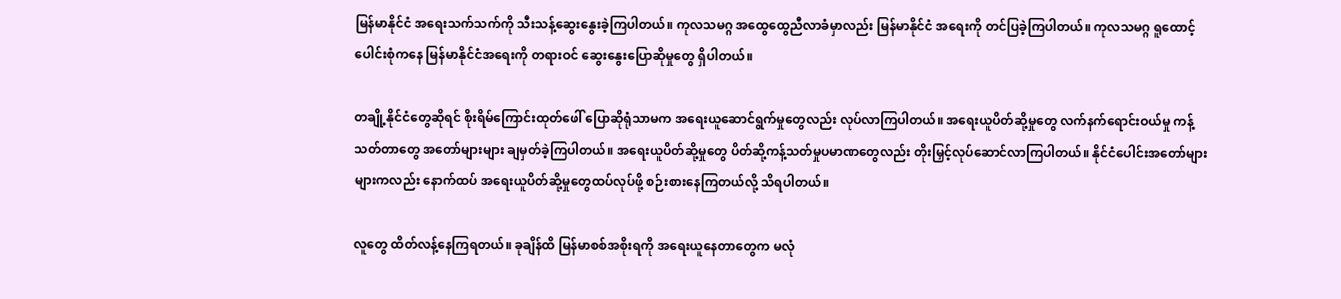မြန်မာနိုင်ငံ အရေးသက်သက်ကို သီးသန့်ဆွေးနွေးခဲ့ကြပါတယ်။ ကုလသမဂ္ဂ အထွေထွေညီလာခံမှာလည်း မြန်မာနိုင်ငံ အရေးကို တင်ပြခဲ့ကြပါတယ်။ ကုလသမဂ္ဂ ရူထောင့်ပေါင်းစုံကနေ မြန်မာနိုင်ငံအရေးကို တရားဝင် ဆွေးနွေးပြောဆိုမှုတွေ ရှိပါတယ်။

တချို့နိုင်ငံတွေဆိုရင် စိုးရိမ်ကြောင်းထုတ်ဖေါ် ပြောဆိုရုံသာမက အရေးယူဆောင်ရွက်မှုတွေလည်း လုပ်လာကြပါတယ်။ အရေးယူပိတ်ဆို့မှုတွေ လက်နက်ရောင်းဝယ်မှု ကန့်သတ်တာတွေ အတော်များများ ချမှတ်ခဲ့ကြပါတယ်။ အရေးယူပိတ်ဆို့မှုတွေ ပိတ်ဆို့ကန့်သတ်မှုပမာဏတွေလည်း တိုးမြှင့်လုပ်ဆောင်လာကြပါတယ်။ နိုင်ငံပေါင်းအတော်များများကလည်း နောက်ထပ် အရေးယူပိတ်ဆို့မှုတွေထပ်လုပ်ဖို့ စဉ်းစားနေကြတယ်လို့ သိရပါတယ်။

လူတွေ ထိတ်လန့်နေကြရတယ်။ ခုချိန်ထိ မြန်မာစစ်အစိုးရကို အရေးယူနေတာတွေက မလုံ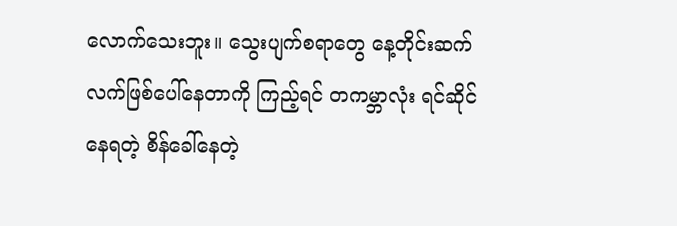လောက်သေးဘူး။ သွေးပျက်စရာတွေ နေ့တိုင်းဆက်လက်ဖြစ်ပေါ်နေတာကို ကြည့်ရင် တကမ္ဘာလုံး ရင်ဆိုင်နေရတဲ့ စိန်ခေါ်နေတဲ့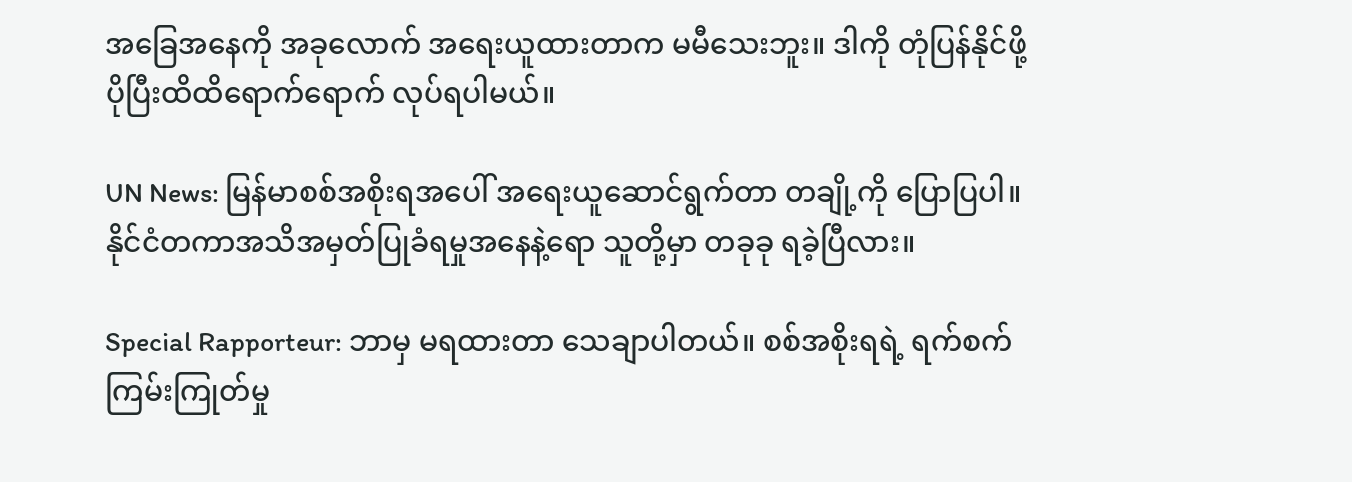အခြေအနေကို အခုလောက် အရေးယူထားတာက မမီသေးဘူး။ ဒါကို တုံပြန်နိုင်ဖို့ ပိုပြီးထိထိရောက်ရောက် လုပ်ရပါမယ်။

UN News: မြန်မာစစ်အစိုးရအပေါ် အရေးယူဆောင်ရွက်တာ တချို့ကို ပြောပြပါ။ နိုင်ငံတကာအသိအမှတ်ပြုခံရမှုအနေနဲ့ရော သူတို့မှာ တခုခု ရခဲ့ပြီလား။

Special Rapporteur: ဘာမှ မရထားတာ သေချာပါတယ်။ စစ်အစိုးရရဲ့ ရက်စက်ကြမ်းကြုတ်မှု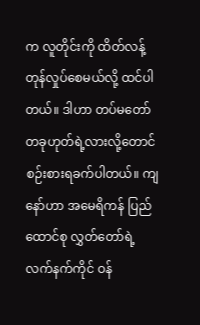က လူတိုင်းကို ထိတ်လန့်တုန်လှုပ်စေမယ်လို့ ထင်ပါတယ်။ ဒါဟာ တပ်မတော်တခုဟုတ်ရဲ့လားလို့တောင် စဉ်းစားရခက်ပါတယ်။ ကျနော်ဟာ အမေရိကန် ပြည်ထောင်စု လွှတ်တော်ရဲ့ လက်နက်ကိုင် ဝန်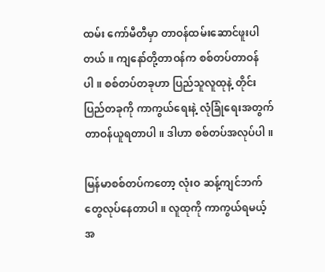ထမ်း ကော်မီတီမှာ တာဝန်ထမ်းဆောင်ဖူးပါတယ်။ ကျနော်တို့တာဝန်က စစ်တပ်တာဝန်ပါ။ စစ်တပ်တခုဟာ ပြည်သူလူထုနဲ့ တိုင်းပြည်တခုကို ကာကွယ်ရေးနဲ့ လုံခြုံရေးအတွက် တာဝန်ယူရတာပါ။ ဒါဟာ စစ်တပ်အလုပ်ပါ။

မြန်မာစစ်တပ်ကတော့ လုံးဝ ဆန့်ကျင်ဘက်တွေလုပ်နေတာပါ။ လူထုကို ကာကွယ်ရမယ့်အ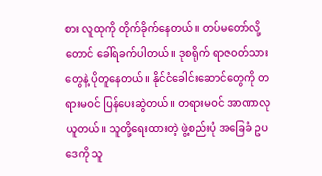စား လူထုကို တိုက်ခိုက်နေတယ်။ တပ်မတော်လို့တောင် ခေါ်ရခက်ပါတယ်။ ဒုစရိုက် ရာဇဝတ်သားတွေနဲ့ ပိုတူနေတယ်။ နိုင်ငံခေါင်းဆောင်တွေကို တရားမဝင် ပြန်ပေးဆွဲတယ်။ တရားမဝင် အာဏာလုယူတယ်။ သူတို့ရေးထားတဲ့ ဖွဲ့စည်းပုံ အခြေခံ ဥပဒေကို သူ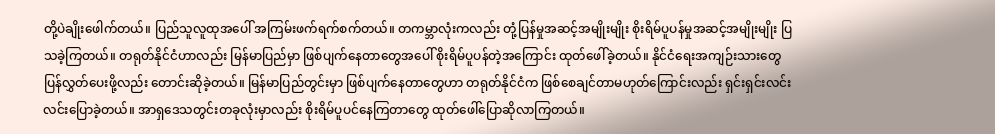တို့ပဲချိုးဖေါက်တယ်။ ပြည်သူလူထုအပေါ် အကြမ်းဖက်ရက်စက်တယ်။ တကမ္ဘာလုံးကလည်း တုံ့ပြန်မှုအဆင့်အမျိုးမျိုး စိုးရိမ်ပူပန်မှုအဆင့်အမျိုးမျိုး ပြသခဲ့ကြတယ်။ တရုတ်နိုင်ငံဟာလည်း မြန်မာပြည်မှာ ဖြစ်ပျက်နေတာတွေအပေါ် စိုးရိမ်ပူပန်တဲ့အကြောင်း ထုတ်ဖေါ်ခဲ့တယ်။ နိုင်ငံရေးအကျဉ်းသားတွေ ပြန်လွှတ်ပေးဖို့လည်း တောင်းဆိုခဲ့တယ်။ မြန်မာပြည်တွင်းမှာ ဖြစ်ပျက်နေတာတွေဟာ တရုတ်နိုင်ငံက ဖြစ်စေချင်တာမဟုတ်ကြောင်းလည်း ရှင်းရှင်းလင်းလင်းပြောခဲ့တယ်။ အာရှဒေသတွင်းတခုလုံးမှာလည်း စိုးရိမ်ပူပင်နေကြတာတွေ ထုတ်ဖေါ်ပြောဆိုလာကြတယ်။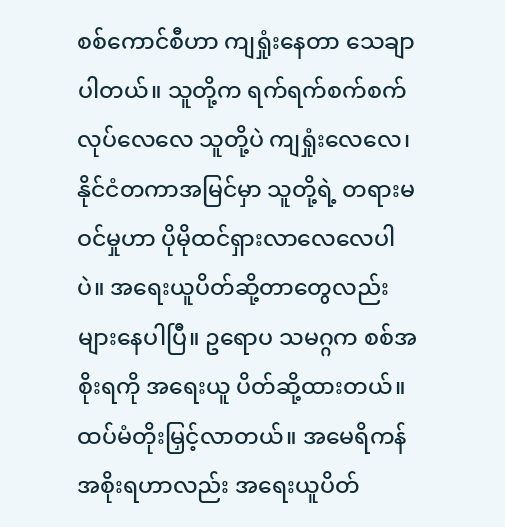စစ်ကောင်စီဟာ ကျရှုံးနေတာ သေချာပါတယ်။ သူတို့က ရက်ရက်စက်စက်လုပ်လေလေ သူတို့ပဲ ကျရှုံးလေလေ၊ နိုင်ငံတကာအမြင်မှာ သူတို့ရဲ့ တရားမဝင်မှုဟာ ပိုမိုထင်ရှားလာလေလေပါပဲ။ အရေးယူပိတ်ဆို့တာတွေလည်း များနေပါပြီ။ ဥရောပ သမဂ္ဂက စစ်အစိုးရကို အရေးယူ ပိတ်ဆို့ထားတယ်။ ထပ်မံတိုးမြှင့်လာတယ်။ အမေရိကန်အစိုးရဟာလည်း အရေးယူပိတ်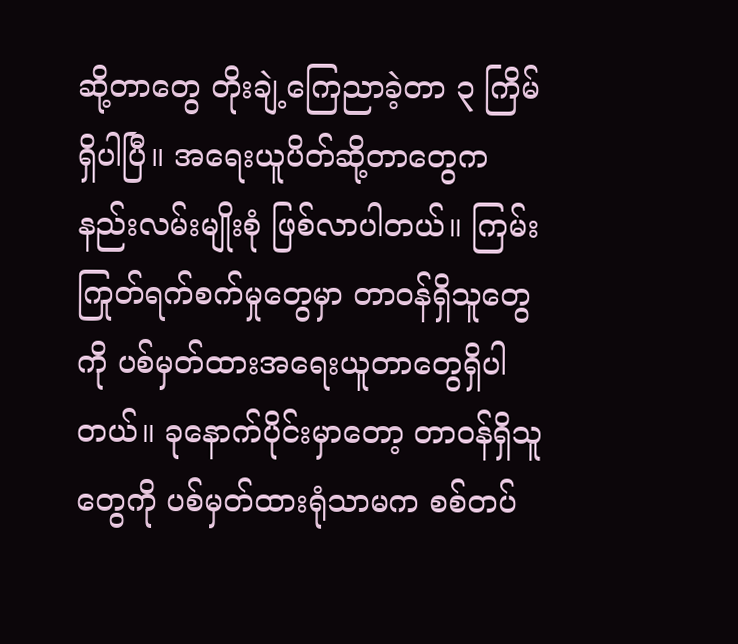ဆို့တာတွေ တိုးချဲ့ကြေညာခဲ့တာ ၃ ကြိမ်ရှိပါပြီ။ အရေးယူပိတ်ဆို့တာတွေက နည်းလမ်းမျိုးစုံ ဖြစ်လာပါတယ်။ ကြမ်းကြုတ်ရက်စက်မှုတွေမှာ တာဝန်ရှိသူတွေကို ပစ်မှတ်ထားအရေးယူတာတွေရှိပါတယ်။ ခုနောက်ပိုင်းမှာတော့ တာဝန်ရှိသူတွေကို ပစ်မှတ်ထားရုံသာမက စစ်တပ်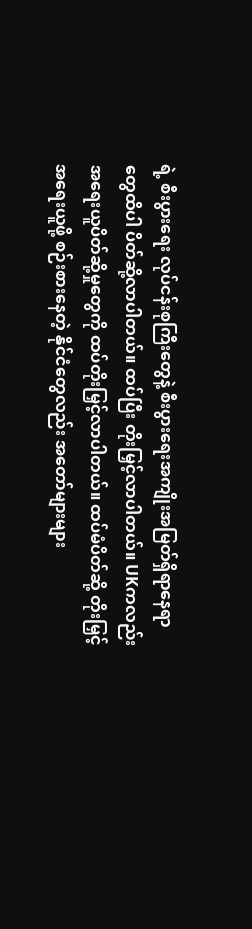ရဲ့ စီးပွားရေး လုပ်ငန်းစုကြီးတွေနဲ့ စီးပွားရေးအကျိုးအမြတ်ရှိရာနေရာတွေထိပါ ပိတ်ဆို့လာပါတယ်။ ထပ်ပြီး တိုးမြှင့်လာပါတယ်။ UKကလည်း အရေးယူပိတ်ဆို့မှုတွေကို ထပ်တိုးမြှင့်လာပါတယ်။ ထပ်မံပိတ်ဆို့ တိုးမြှင့်အရေးယူဖို့ စဉ်းစားနေတဲ့ နိုင်ငံတွေလည်း အတော်များများ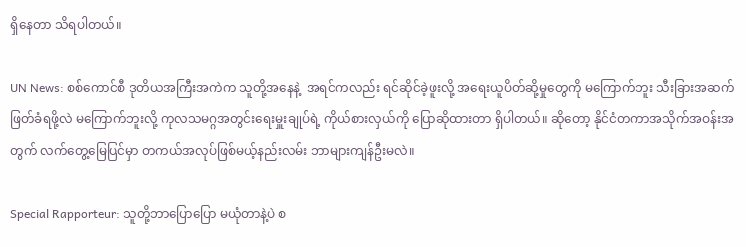ရှိနေတာ သိရပါတယ်။

UN News: စစ်ကောင်စီ ဒုတိယအကြီးအကဲက သူတို့အနေနဲ့  အရင်ကလည်း ရင်ဆိုင်ခဲ့ဖူးလို့ အရေးယူပိတ်ဆို့မှုတွေကို မကြောက်ဘူး သီးခြားအဆက်ဖြတ်ခံရဖို့လဲ မကြောက်ဘူးလို့ ကုလသမဂ္ဂအတွင်းရေးမှူးချုပ်ရဲ့ ကိုယ်စားလှယ်ကို ပြောဆိုထားတာ ရှိပါတယ်။ ဆိုတော့ နိုင်ငံတကာအသိုက်အဝန်းအတွက် လက်တွေ့မြေပြင်မှာ တကယ်အလုပ်ဖြစ်မယ့်နည်းလမ်း ဘာများကျန်ဦးမလဲ။

Special Rapporteur: သူတို့ဘာပြောပြော မယုံတာနဲ့ပဲ စ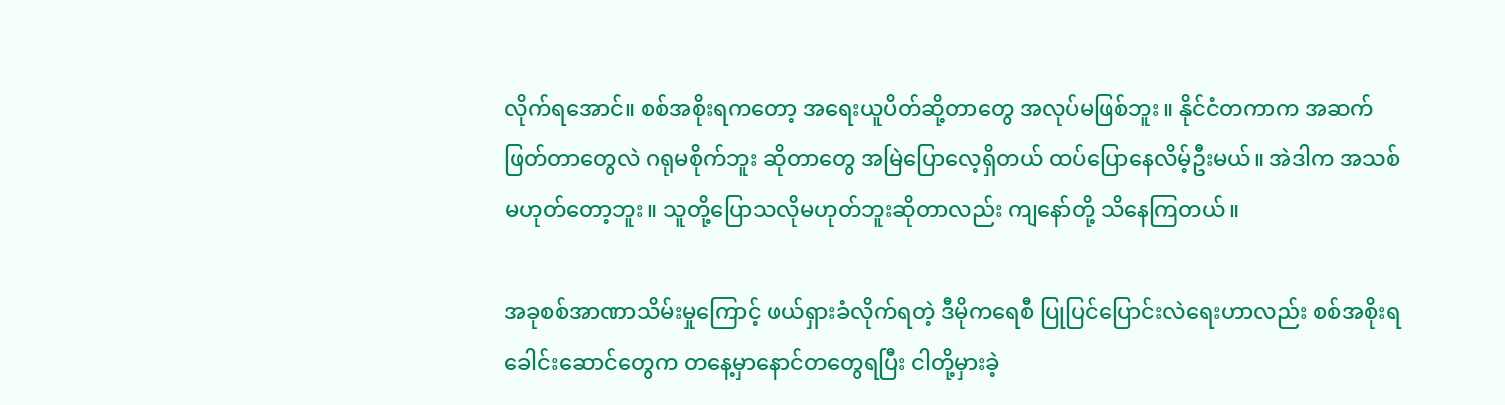လိုက်ရအောင်။ စစ်အစိုးရကတော့ အရေးယူပိတ်ဆို့တာတွေ အလုပ်မဖြစ်ဘူး။ နိုင်ငံတကာက အဆက်ဖြတ်တာတွေလဲ ဂရုမစိုက်ဘူး ဆိုတာတွေ အမြဲပြောလေ့ရှိတယ် ထပ်ပြောနေလိမ့်ဦးမယ်။ အဲဒါက အသစ်မဟုတ်တော့ဘူး။ သူတို့ပြောသလိုမဟုတ်ဘူးဆိုတာလည်း ကျနော်တို့ သိနေကြတယ်။

အခုစစ်အာဏာသိမ်းမှုကြောင့် ဖယ်ရှားခံလိုက်ရတဲ့ ဒီမိုကရေစီ ပြုပြင်ပြောင်းလဲရေးဟာလည်း စစ်အစိုးရခေါင်းဆောင်တွေက တနေ့မှာနောင်တတွေရပြီး ငါတို့မှားခဲ့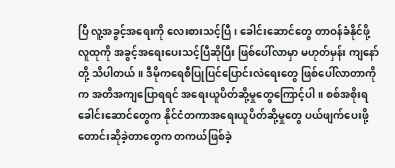ပြီ လူ့အခွင့်အရေးကို လေးစားသင့်ပြီ၊ ခေါင်းဆောင်တွေ တာဝန်ခံနိုင်ဖို့ လူထုကို အခွင့်အရေးပေးသင့်ပြီဆိုပြီး ဖြစ်ပေါ်လာမှာ မဟုတ်မှန်း ကျနော်တို့ သိပါတယ်။ ဒီမိုကရေစီပြုပြင်ပြောင်းလဲရေးတွေ ဖြစ်ပေါ်လာတာကိုက အတိအကျပြောရရင် အရေးယူပိတ်ဆို့မှုတွေကြောင့်ပါ။ စစ်အစိုးရခေါင်းဆောင်တွေက နိုင်ငံတကာအရေးယူပိတ်ဆို့မှုတွေ ပယ်ဖျက်ပေးဖို့ တောင်းဆိုခဲ့တာတွေက တကယ်ဖြစ်ခဲ့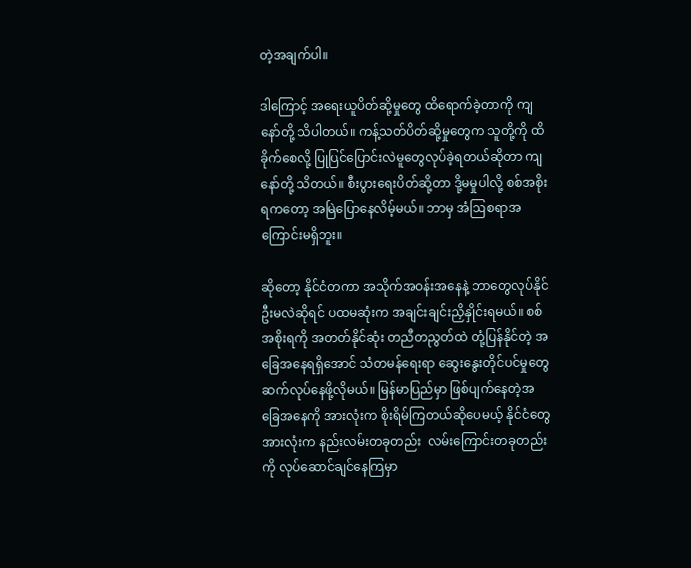တဲ့အချက်ပါ။

ဒါကြောင့် အရေးယူပိတ်ဆို့မှုတွေ ထိရောက်ခဲ့တာကို ကျနော်တို့ သိပါတယ်။ ကန့်သတ်ပိတ်ဆို့မှုတွေက သူတို့ကို ထိခိုက်စေလို့ ပြုပြင်ပြောင်းလဲမူတွေလုပ်ခဲ့ရတယ်ဆိုတာ ကျနော်တို့ သိတယ်။ စီးပွားရေးပိတ်ဆို့တာ ဒို့မမှုပါလို့ စစ်အစိုးရကတော့ အမြဲပြောနေလိမ့်မယ်။ ဘာမှ အံဩစရာအကြောင်းမရှိဘူး။

ဆိုတော့ နိုင်ငံတကာ အသိုက်အဝန်းအနေနဲ့ ဘာတွေလုပ်နိုင်ဦးမလဲဆိုရင် ပထမဆုံးက အချင်းချင်းညှိနှိုင်းရမယ်။ စစ်အစိုးရကို အတတ်နိုင်ဆုံး တညီတညွတ်ထဲ တုံ့ပြန်နိုင်တဲ့ အခြေအနေရရှိအောင် သံတမန်ရေးရာ ဆွေးနွေးတိုင်ပင်မှုတွေ ဆက်လုပ်နေဖို့လိုမယ်။ မြန်မာပြည်မှာ ဖြစ်ပျက်နေတဲ့အခြေအနေကို အားလုံးက စိုးရိမ်ကြတယ်ဆိုပေမယ့် နိုင်ငံတွေအားလုံးက နည်းလမ်းတခုတည်း  လမ်းကြောင်းတခုတည်းကို လုပ်ဆောင်ချင်နေကြမှာ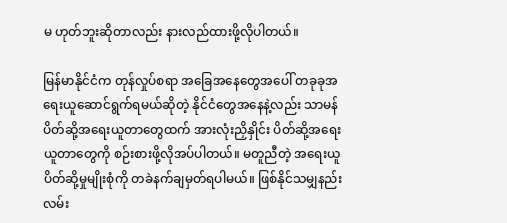မ ဟုတ်ဘူးဆိုတာလည်း နားလည်ထားဖို့လိုပါတယ်။

မြန်မာနိုင်ငံက တုန်လှုပ်စရာ အခြေအနေတွေအပေါ် တခုခုအရေးယူဆောင်ရွက်ရမယ်ဆိုတဲ့ နိုင်ငံတွေအနေနဲ့လည်း သာမန်ပိတ်ဆို့အရေးယူတာတွေထက် အားလုံးညှိနှိုင်း ပိတ်ဆို့အရေးယူတာတွေကို စဉ်းစားဖို့လိုအပ်ပါတယ်။ မတူညီတဲ့ အရေးယူပိတ်ဆို့မှုမျိုးစုံကို တခဲနက်ချမှတ်ရပါမယ်။ ဖြစ်နိုင်သမျှနည်းလမ်း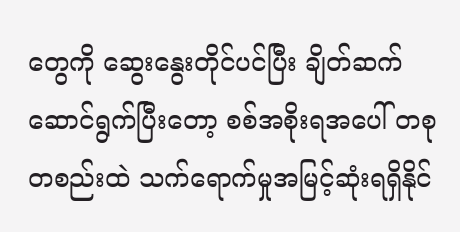တွေကို ဆွေးနွေးတိုင်ပင်ပြီး ချိတ်ဆက်ဆောင်ရွက်ပြီးတော့ စစ်အစိုးရအပေါ် တစုတစည်းထဲ သက်ရောက်မှုအမြင့်ဆုံးရရှိနိုင်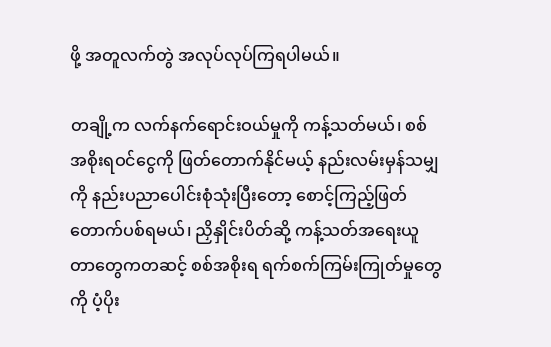ဖို့ အတူလက်တွဲ အလုပ်လုပ်ကြရပါမယ်။

တချို့က လက်နက်ရောင်းဝယ်မှုကို ကန့်သတ်မယ်၊ စစ်အစိုးရဝင်ငွေကို ဖြတ်တောက်နိုင်မယ့် နည်းလမ်းမှန်သမျှကို နည်းပညာပေါင်းစုံသုံးပြီးတော့ စောင့်ကြည့်ဖြတ်တောက်ပစ်ရမယ်၊ ညှိနှိုင်းပိတ်ဆို့ ကန့်သတ်အရေးယူတာတွေကတဆင့် စစ်အစိုးရ ရက်စက်ကြမ်းကြုတ်မှုတွေကို ပံ့ပိုး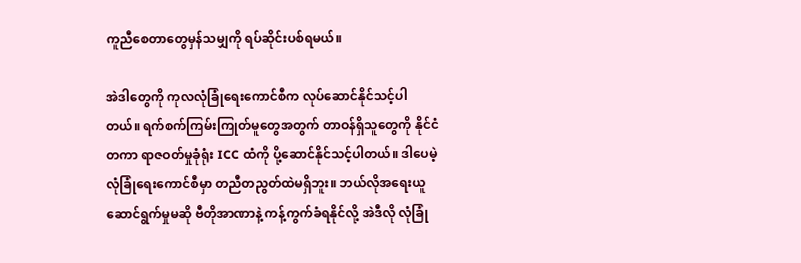ကူညီစေတာတွေမှန်သမျှကို ရပ်ဆိုင်းပစ်ရမယ်။

အဲဒါတွေကို ကုလလုံခြုံရေးကောင်စီက လုပ်ဆောင်နိုင်သင့်ပါတယ်။ ရက်စက်ကြမ်းကြုတ်မူတွေအတွက် တာဝန်ရှိသူတွေကို နိုင်ငံတကာ ရာဇဝတ်မှုခုံရုံး ICC ထံကို ပို့ဆောင်နိုင်သင့်ပါတယ်။ ဒါပေမဲ့ လုံခြုံရေးကောင်စီမှာ တညီတညွတ်ထဲမရှိဘူး။ ဘယ်လိုအရေးယူ ဆောင်ရွက်မှုမဆို ဗီတိုအာဏာနဲ့ ကန့်ကွက်ခံရနိုင်လို့ အဲဒီလို လုံခြုံ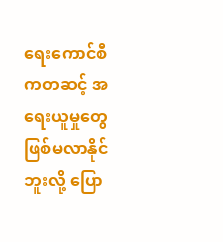ရေးကောင်စီကတဆင့် အရေးယူမှုတွေ ဖြစ်မလာနိုင်ဘူးလို့ ပြော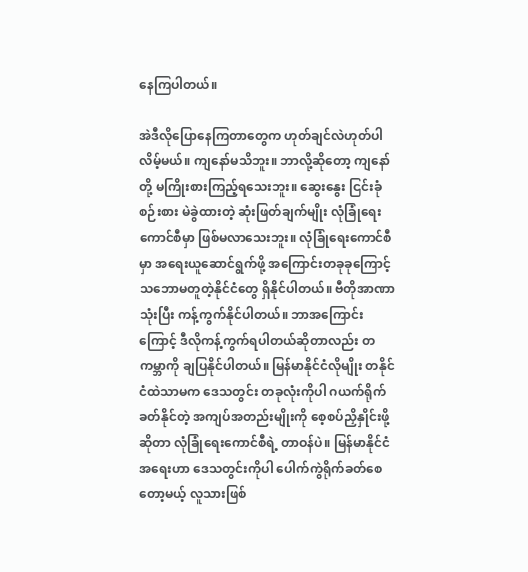နေကြပါတယ်။

အဲဒီလိုပြောနေကြတာတွေက ဟုတ်ချင်လဲဟုတ်ပါလိမ့်မယ်။ ကျနော်မသိဘူး။ ဘာလို့ဆိုတော့ ကျနော်တို့ မကြိုးစားကြည့်ရသေးဘူး။ ဆွေးနွေး ငြင်းခုံ စဉ်းစား မဲခွဲထားတဲ့ ဆုံးဖြတ်ချက်မျိုး လုံခြုံရေးကောင်စီမှာ ဖြစ်မလာသေးဘူး။ လုံခြုံရေးကောင်စီမှာ အရေးယူဆောင်ရွက်ဖို့ အကြောင်းတခုခုကြောင့် သဘောမတူတဲ့နိုင်ငံတွေ ရှိနိုင်ပါတယ်။ ဗီတိုအာဏာသုံးပြီး ကန့်ကွက်နိုင်ပါတယ်။ ဘာအကြောင်းကြောင့် ဒီလိုကန့်ကွက်ရပါတယ်ဆိုတာလည်း တကမ္ဘာကို ချပြနိုင်ပါတယ်။ မြန်မာနိုင်ငံလိုမျိုး တနိုင်ငံထဲသာမက ဒေသတွင်း တခုလုံးကိုပါ ဂယက်ရိုက်ခတ်နိုင်တဲ့ အကျပ်အတည်းမျိုးကို စေ့စပ်ညှိနှိုင်းဖို့ဆိုတာ လုံခြုံရေးကောင်စီရဲ့ တာဝန်ပဲ။ မြန်မာနိုင်ငံ အရေးဟာ ဒေသတွင်းကိုပါ ပေါက်ကွဲရိုက်ခတ်စေတော့မယ့် လူသားဖြစ်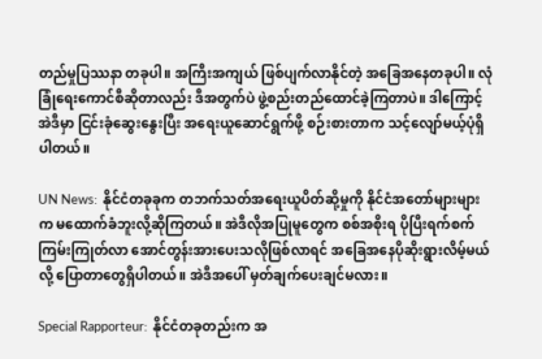တည်မှုပြဿနာ တခုပါ။ အကြီးအကျယ် ဖြစ်ပျက်လာနိုင်တဲ့ အခြေအနေတခုပါ။ လုံခြုံရေးကောင်စီဆိုတာလည်း ဒီအတွက်ပဲ ဖွဲ့စည်းတည်ထောင်ခဲ့ကြတာပဲ။ ဒါကြောင့် အဲဒီမှာ ငြင်းခုံဆွေးနွေးပြီး အရေးယူဆောင်ရွက်ဖို့ စဉ်းစားတာက သင့်လျော်မယ့်ပုံရှိပါတယ်။

UN News:  နိုင်ငံတခုခုက တဘက်သတ်အရေးယူပိတ်ဆို့မှုကို နိုင်ငံအတော်များများက မထောက်ခံဘူးလို့ဆိုကြတယ်။ အဲဒီလိုအပြုမူတွေက စစ်အစိုးရ ပိုပြီးရက်စက်ကြမ်းကြုတ်လာ အောင်တွန်းအားပေးသလိုဖြစ်လာရင် အခြေအနေပိုဆိုးရွားလိမ့်မယ်လို့ ပြောတာတွေရှိပါတယ်။ အဲဒီအပေါ် မှတ်ချက်ပေးချင်မလား။

Special Rapporteur:  နိုင်ငံတခုတည်းက အ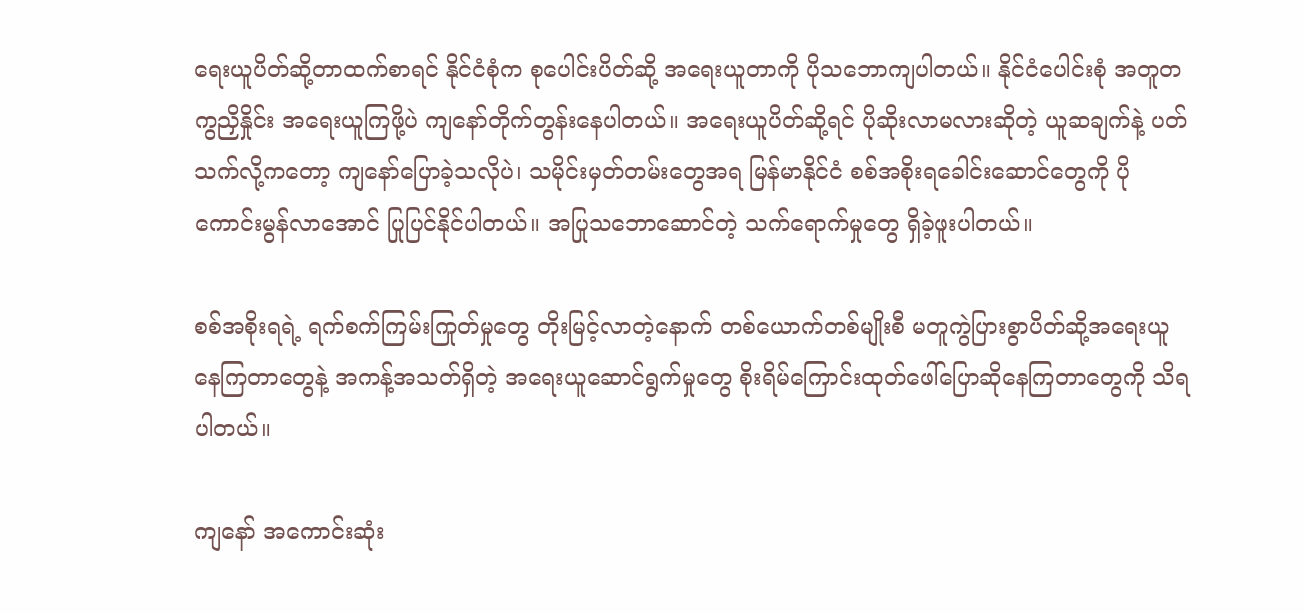ရေးယူပိတ်ဆို့တာထက်စာရင် နိုင်ငံစုံက စုပေါင်းပိတ်ဆို့ အရေးယူတာကို ပိုသဘောကျပါတယ်။ နိုင်ငံပေါင်းစုံ အတူတကွညှိနှိုင်း အရေးယူကြဖို့ပဲ ကျနော်တိုက်တွန်းနေပါတယ်။ အရေးယူပိတ်ဆို့ရင် ပိုဆိုးလာမလားဆိုတဲ့ ယူဆချက်နဲ့ ပတ်သက်လို့ကတော့ ကျနော်ပြောခဲ့သလိုပဲ၊ သမိုင်းမှတ်တမ်းတွေအရ မြန်မာနိုင်ငံ စစ်အစိုးရခေါင်းဆောင်တွေကို ပိုကောင်းမွန်လာအောင် ပြုပြင်နိုင်ပါတယ်။ အပြုသဘောဆောင်တဲ့ သက်ရောက်မှုတွေ ရှိခဲ့ဖူးပါတယ်။

စစ်အစိုးရရဲ့ ရက်စက်ကြမ်းကြုတ်မှုတွေ တိုးမြင့်လာတဲ့နောက် တစ်ယောက်တစ်မျိုးစီ မတူကွဲပြားစွာပိတ်ဆို့အရေးယူနေကြတာတွေနဲ့ အကန့်အသတ်ရှိတဲ့ အရေးယူဆောင်ရွက်မှုတွေ စိုးရိမ်ကြောင်းထုတ်ဖေါ်ပြောဆိုနေကြတာတွေကို သိရပါတယ်။

ကျနော် အကောင်းဆုံး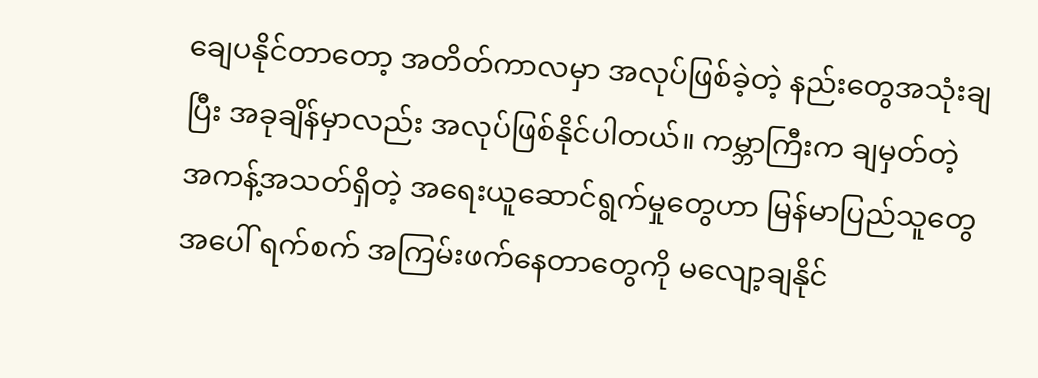ချေပနိုင်တာတော့ အတိတ်ကာလမှာ အလုပ်ဖြစ်ခဲ့တဲ့ နည်းတွေအသုံးချပြီး အခုချိန်မှာလည်း အလုပ်ဖြစ်နိုင်ပါတယ်။ ကမ္ဘာကြီးက ချမှတ်တဲ့ အကန့်အသတ်ရှိတဲ့ အရေးယူဆောင်ရွက်မှုတွေဟာ မြန်မာပြည်သူတွေအပေါ် ရက်စက် အကြမ်းဖက်နေတာတွေကို မလျော့ချနိုင်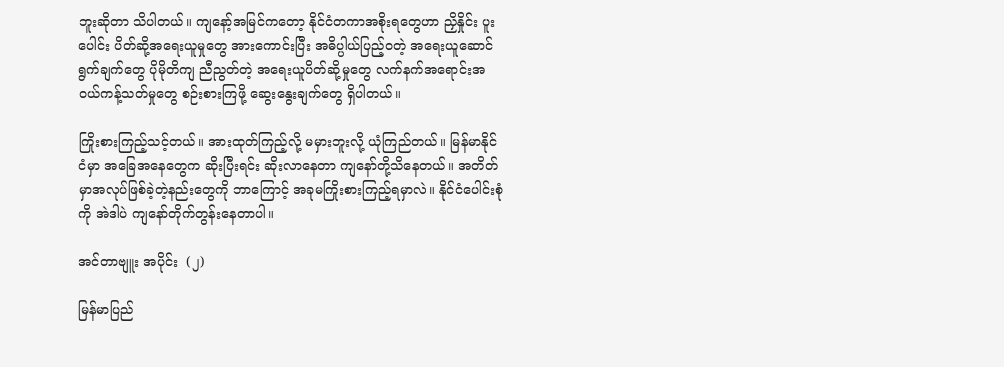ဘူးဆိုတာ သိပါတယ်။ ကျနော့်အမြင်ကတော့ နိုင်ငံတကာအစိုးရတွေဟာ ညှိနှိုင်း ပူးပေါင်း ပိတ်ဆို့အရေးယူမှုတွေ အားကောင်းပြီး အဓိပ္ပါယ်ပြည့်ဝတဲ့ အရေးယူဆောင်ရွက်ချက်တွေ ပိုမိုတိကျ ညီညွတ်တဲ့ အရေးယူပိတ်ဆို့မှုတွေ လက်နက်အရောင်းအဝယ်ကန့်သတ်မှုတွေ စဉ်းစားကြဖို့ ဆွေးနွေးချက်တွေ ရှိပါတယ်။

ကြိုးစားကြည့်သင့်တယ်။ အားထုတ်ကြည့်လို့ မမှားဘူးလို့ ယုံကြည်တယ်။ မြန်မာနိုင်ငံမှာ အခြေအနေတွေက ဆိုးပြီးရင်း ဆိုးလာနေတာ ကျနော်တို့သိနေတယ်။ အတိတ်မှာအလုပ်ဖြစ်ခဲ့တဲ့နည်းတွေကို ဘာကြောင့် အခုမကြိုးစားကြည့်ရမှာလဲ။ နိုင်ငံပေါင်းစုံကို အဲဒါပဲ ကျနော်တိုက်တွန်းနေတာပါ။

အင်တာဗျူး အပိုင်း  (၂)

မြန်မာပြည်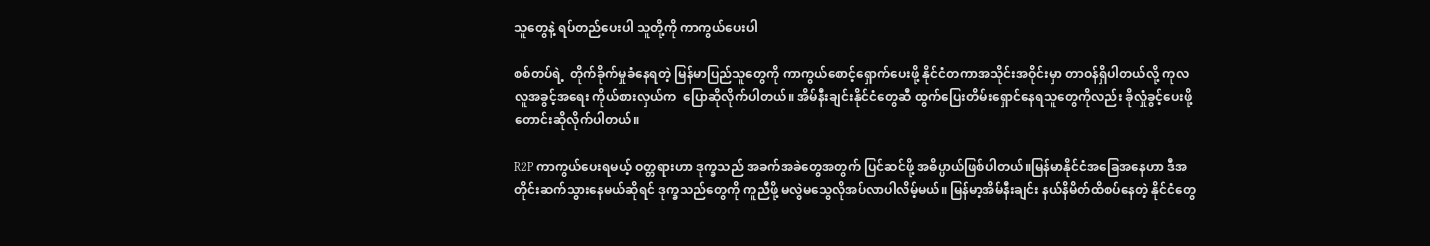သူတွေနဲ့ ရပ်တည်ပေးပါ သူတို့ကို ကာကွယ်ပေးပါ

စစ်တပ်ရဲ့  တိုက်ခိုက်မှုခံနေရတဲ့ မြန်မာပြည်သူတွေကို ကာကွယ်စောင့်ရှောက်ပေးဖို့ နိုင်ငံတကာအသိုင်းအဝိုင်းမှာ တာဝန်ရှိပါတယ်လို့ ကုလလူအခွင့်အရေး ကိုယ်စားလှယ်က  ပြောဆိုလိုက်ပါတယ်။ အိမ်နီးချင်းနိုင်ငံတွေဆီ ထွက်ပြေးတိမ်းရှောင်နေရသူတွေကိုလည်း ခိုလှုံခွင့်ပေးဖို့ တောင်းဆိုလိုက်ပါတယ်။

R2P ကာကွယ်ပေးရမယ့် ဝတ္တရားဟာ ဒုက္ခသည် အခက်အခဲတွေအတွက် ပြင်ဆင်ဖို့ အဓိပ္ပာယ်ဖြစ်ပါတယ်။မြန်မာနိုင်ငံအခြေအနေဟာ ဒီအတိုင်းဆက်သွားနေမယ်ဆိုရင် ဒုက္ခသည်တွေကို ကူညီဖို့ မလွဲမသွေလိုအပ်လာပါလိမ့်မယ်။ မြန်မာ့အိမ်နီးချင်း နယ်နိမိတ်ထိစပ်နေတဲ့ နိုင်ငံတွေ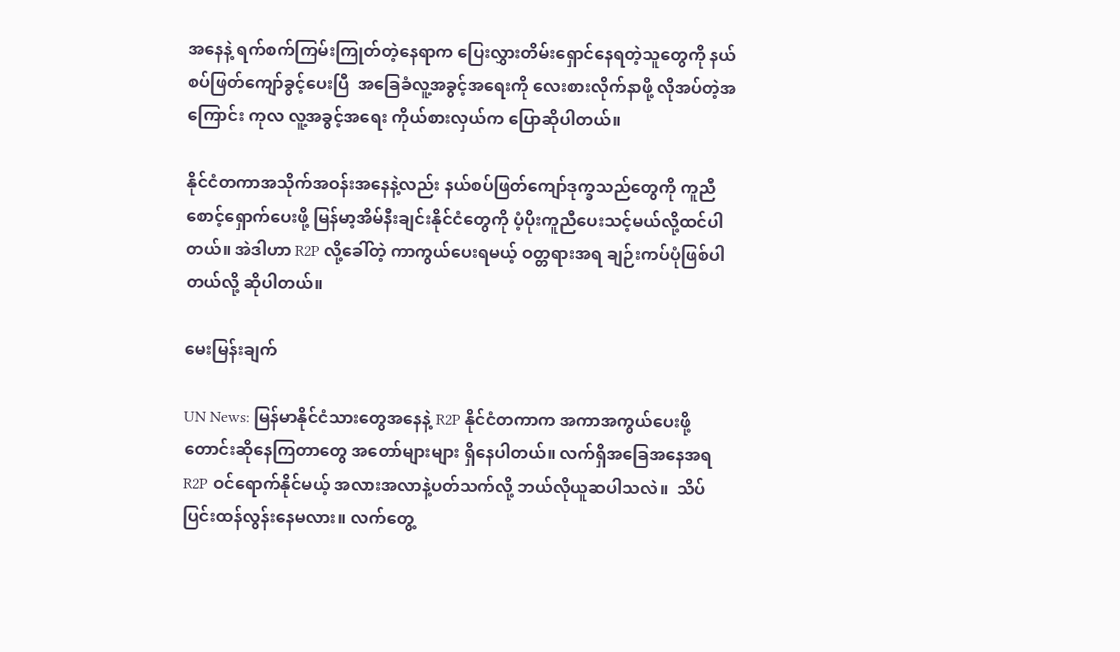အနေနဲ့ ရက်စက်ကြမ်းကြုတ်တဲ့နေရာက ပြေးလွှားတိမ်းရှောင်နေရတဲ့သူတွေကို နယ်စပ်ဖြတ်ကျော်ခွင့်ပေးပြီ  အခြေခံလူ့အခွင့်အရေးကို လေးစားလိုက်နာဖို့ လိုအပ်တဲ့အကြောင်း ကုလ လူ့အခွင့်အရေး ကိုယ်စားလှယ်က ပြောဆိုပါတယ်။

နိုင်ငံတကာအသိုက်အဝန်းအနေနဲ့လည်း နယ်စပ်ဖြတ်ကျော်ဒုက္ခသည်တွေကို ကူညီစောင့်ရှောက်ပေးဖို့ မြန်မာ့အိမ်နီးချင်းနိုင်ငံတွေကို ပံ့ပိုးကူညီပေးသင့်မယ်လို့ထင်ပါတယ်။ အဲဒါဟာ R2P လို့ခေါ်တဲ့ ကာကွယ်ပေးရမယ့် ဝတ္တရားအရ ချဉ်းကပ်ပုံဖြစ်ပါတယ်လို့ ဆိုပါတယ်။

မေးမြန်းချက်

UN News: မြန်မာနိုင်ငံသားတွေအနေနဲ့ R2P နိုင်ငံတကာက အကာအကွယ်ပေးဖို့ တောင်းဆိုနေကြတာတွေ အတော်များများ ရှိနေပါတယ်။ လက်ရှိအခြေအနေအရ R2P ဝင်ရောက်နိုင်မယ့် အလားအလာနဲ့ပတ်သက်လို့ ဘယ်လိုယူဆပါသလဲ။  သိပ်ပြင်းထန်လွန်းနေမလား။ လက်တွေ့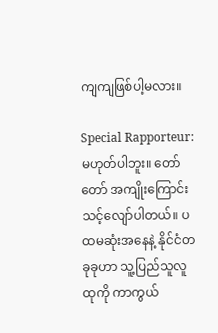ကျကျဖြစ်ပါ့မလား။

Special Rapporteur: မဟုတ်ပါဘူး။ တော်တော် အကျိုးကြောင်းသင့်လျော်ပါတယ်။ ပထမဆုံးအနေနဲ့ နိုင်ငံတခုခုဟာ သူ့ပြည်သူလူထုကို ကာကွယ်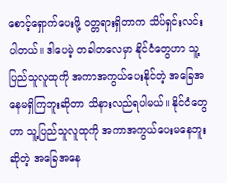စောင့်ရှောက်ပေးဖို့ ဝတ္တရားရှိတာက သိပ်ရှင်းလင်းပါတယ်။ ဒါပေမဲ့ တခါတလေမှာ နိုင်ငံတွေဟာ သူ့ပြည်သူလူထုကို အကာအကွယ်ပေးနိုင်တဲ့ အခြေအနေမရှိကြဘူးဆိုတာ သိနားလည်ရပါမယ်။ နိုင်ငံတွေဟာ သူ့ပြည်သူလူထုကို အကာအကွယ်ပေးမနေဘူးဆိုတဲ့ အခြေအနေ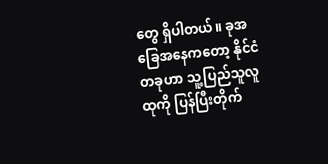တွေ ရှိပါတယ်။ ခုအခြေအနေကတော့ နိုင်ငံတခုဟာ သူ့ပြည်သူလူထုကို ပြန်ပြီးတိုက်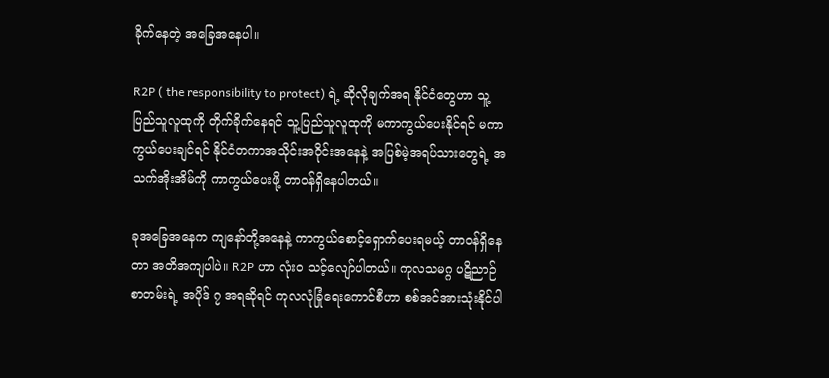ခိုက်နေတဲ့ အခြေအနေပါ။

R2P ( the responsibility to protect) ရဲ့ ဆိုလိုချက်အရ နိုင်ငံတွေဟာ သူ့ပြည်သူလူထုကို တိုက်ခိုက်နေရင် သူ့ပြည်သူလူထုကို မကာကွယ်ပေးနိုင်ရင် မကာကွယ်ပေးချင်ရင် နိုင်ငံတကာအသိုင်းအဝိုင်းအနေနဲ့ အပြစ်မဲ့အရပ်သားတွေရဲ့ အသက်အိုးအိမ်ကို ကာကွယ်ပေးဖို့ တာဝန်ရှိနေပါတယ်။

ခုအခြေအနေက ကျနော်တို့အနေနဲ့ ကာကွယ်စောင့်ရှောက်ပေးရမယ့် တာဝန်ရှိနေတာ အတိအကျပါပဲ။ R2P ဟာ လုံးဝ သင့်လျော်ပါတယ်။ ကုလသမဂ္ဂ ပဋိညာဉ်စာတမ်းရဲ့ အပိုဒ် ၇ အရဆိုရင် ကုလလုံခြုံရေးကောင်စီဟာ စစ်အင်အားသုံးနိုင်ပါ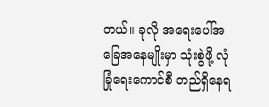တယ်။ ခုလို အရေးပေါ်အခြေအနေမျိုးမှာ သုံးစွဲဖို့ လုံခြုံရေးကောင်စီ တည်ရှိနေရ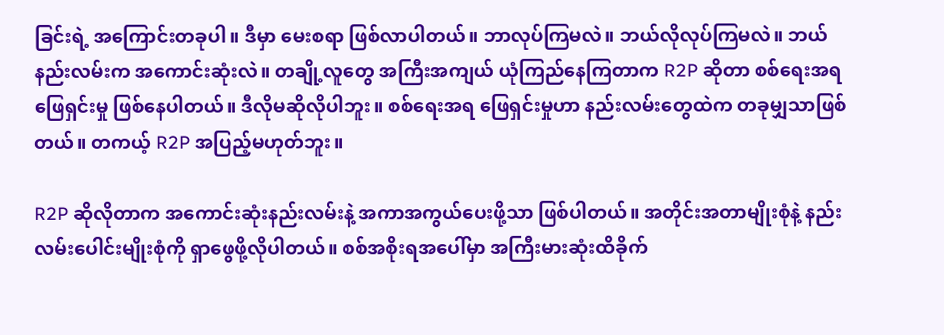ခြင်းရဲ့ အကြောင်းတခုပါ။ ဒီမှာ မေးစရာ ဖြစ်လာပါတယ်။ ဘာလုပ်ကြမလဲ။ ဘယ်လိုလုပ်ကြမလဲ။ ဘယ်နည်းလမ်းက အကောင်းဆုံးလဲ။ တချို့လူတွေ အကြီးအကျယ် ယုံကြည်နေကြတာက R2P ဆိုတာ စစ်ရေးအရဖြေရှင်းမှု ဖြစ်နေပါတယ်။ ဒီလိုမဆိုလိုပါဘူး။ စစ်ရေးအရ ဖြေရှင်းမှုဟာ နည်းလမ်းတွေထဲက တခုမျှသာဖြစ်တယ်။ တကယ့် R2P အပြည့်မဟုတ်ဘူး။

R2P ဆိုလိုတာက အကောင်းဆုံးနည်းလမ်းနဲ့ အကာအကွယ်ပေးဖို့သာ ဖြစ်ပါတယ်။ အတိုင်းအတာမျိုးစုံနဲ့ နည်းလမ်းပေါင်းမျိုးစုံကို ရှာဖွေဖို့လိုပါတယ်။ စစ်အစိုးရအပေါ်မှာ အကြီးမားဆုံးထိခိုက်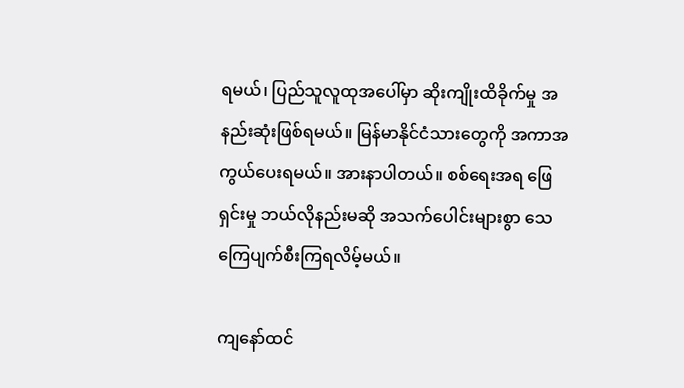ရမယ်၊ ပြည်သူလူထုအပေါ်မှာ ဆိုးကျိုးထိခိုက်မှု အနည်းဆုံးဖြစ်ရမယ်။ မြန်မာနိုင်ငံသားတွေကို အကာအကွယ်ပေးရမယ်။ အားနာပါတယ်။ စစ်ရေးအရ ဖြေရှင်းမှု ဘယ်လိုနည်းမဆို အသက်ပေါင်းများစွာ သေကြေပျက်စီးကြရလိမ့်မယ်။

ကျနော်ထင်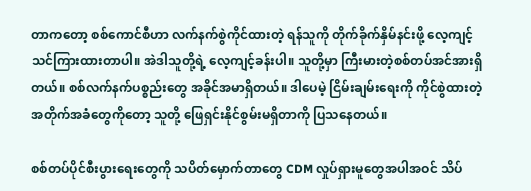တာကတော့ စစ်ကောင်စီဟာ လက်နက်စွဲကိုင်ထားတဲ့ ရန်သူကို တိုက်ခိုက်နှိမ်နင်းဖို့ လေ့ကျင့်သင်ကြားထားတာပါ။ အဲဒါသူတို့ရဲ့ လေ့ကျင့်ခန်းပါ။ သူတို့မှာ ကြီးမားတဲ့စစ်တပ်အင်အားရှိတယ်။ စစ်လက်နက်ပစ္စည်းတွေ အခိုင်အမာရှိတယ်။ ဒါပေမဲ့ ငြိမ်းချမ်းရေးကို ကိုင်စွဲထားတဲ့ အတိုက်အခံတွေကိုတော့ သူတို့ ဖြေရှင်းနိုင်စွမ်းမရှိတာကို ပြသနေတယ်။

စစ်တပ်ပိုင်စီးပွားရေးတွေကို သပိတ်မှောက်တာတွေ CDM လှုပ်ရှားမူတွေအပါအဝင် သိပ်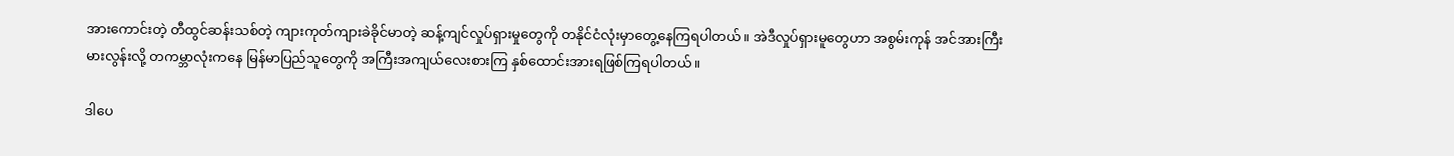အားကောင်းတဲ့ တီထွင်ဆန်းသစ်တဲ့ ကျားကုတ်ကျားခဲခိုင်မာတဲ့ ဆန့်ကျင်လှုပ်ရှားမှုတွေကို တနိုင်ငံလုံးမှာတွေ့နေကြရပါတယ်။ အဲဒီလှုပ်ရှားမူတွေဟာ အစွမ်းကုန် အင်အားကြီးမားလွန်းလို့ တကမ္ဘာလုံးကနေ မြန်မာပြည်သူတွေကို အကြီးအကျယ်လေးစားကြ နှစ်ထောင်းအားရဖြစ်ကြရပါတယ်။

ဒါပေ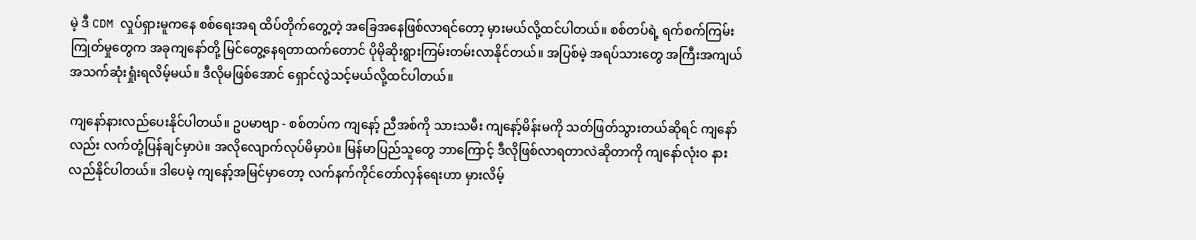မဲ့ ဒီ CDM လှုပ်ရှားမူကနေ စစ်ရေးအရ ထိပ်တိုက်တွေ့တဲ့ အခြေအနေဖြစ်လာရင်တော့ မှားမယ်လို့ထင်ပါတယ်။ စစ်တပ်ရဲ့ ရက်စက်ကြမ်းကြုတ်မှုတွေက အခုကျနော်တို့ မြင်တွေ့နေရတာထက်တောင် ပိုမိုဆိုးရွားကြမ်းတမ်းလာနိုင်တယ်။ အပြစ်မဲ့ အရပ်သားတွေ အကြီးအကျယ် အသက်ဆုံးရှုံးရလိမ့်မယ်။ ဒီလိုမဖြစ်အောင် ရှောင်လွဲသင့်မယ်လို့ထင်ပါတယ်။

ကျနော်နားလည်ပေးနိုင်ပါတယ်။ ဥပမာဗျာ - စစ်တပ်က ကျနော့် ညီအစ်ကို သားသမီး ကျနော့်မိန်းမကို သတ်ဖြတ်သွားတယ်ဆိုရင် ကျနော်လည်း လက်တုံ့ပြန်ချင်မှာပဲ။ အလိုလျောက်လုပ်မိမှာပဲ။ မြန်မာပြည်သူတွေ ဘာကြောင့် ဒီလိုဖြစ်လာရတာလဲဆိုတာကို ကျနော်လုံးဝ နားလည်နိုင်ပါတယ်။ ဒါပေမဲ့ ကျနော့်အမြင်မှာတော့ လက်နက်ကိုင်တော်လှန်ရေးဟာ မှားလိမ့်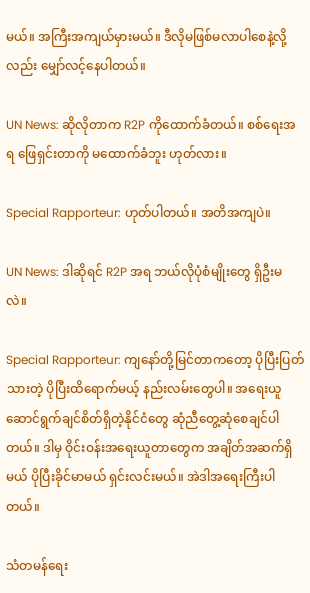မယ်။ အကြီးအကျယ်မှားမယ်။ ဒီလိုမဖြစ်မလာပါစေနဲ့လို့လည်း မျှော်လင့်နေပါတယ်။

UN News: ဆိုလိုတာက R2P ကိုထောက်ခံတယ်။ စစ်ရေးအရ ဖြေရှင်းတာကို မထောက်ခံဘူး ဟုတ်လား။

Special Rapporteur: ဟုတ်ပါတယ်။ အတိအကျပဲ။

UN News: ဒါဆိုရင် R2P အရ ဘယ်လိုပုံစံမျိုးတွေ ရှိဦးမလဲ။

Special Rapporteur: ကျနော်တို့မြင်တာကတော့ ပိုပြီးပြတ်သားတဲ့ ပိုပြီးထိရောက်မယ့် နည်းလမ်းတွေပါ။ အရေးယူဆောင်ရွက်ချင်စိတ်ရှိတဲ့နိုင်ငံတွေ ဆုံညီတွေ့ဆုံစေချင်ပါတယ်။ ဒါမှ ဝိုင်းဝန်းအရေးယူတာတွေက အချိတ်အဆက်ရှိမယ် ပိုပြီးခိုင်မာမယ် ရှင်းလင်းမယ်။ အဲဒါအရေးကြီးပါတယ်။

သံတမန်ရေး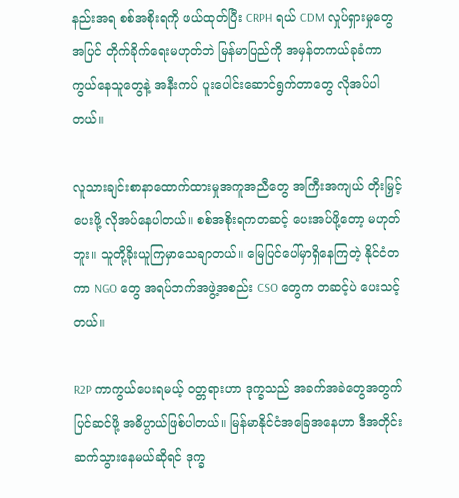နည်းအရ စစ်အစိုးရကို ဖယ်ထုတ်ပြီး CRPH ရယ် CDM လှုပ်ရှားမှုတွေအပြင် တိုက်ခိုက်ရေးမဟုတ်ဘဲ မြန်မာပြည်ကို အမှန်တကယ်ခုခံကာကွယ်နေသူတွေနဲ့ အနီးကပ် ပူးပေါင်းဆောင်ရွက်တာတွေ လိုအပ်ပါတယ်။

လူသားချင်းစာနာထောက်ထားမှုအကူအညီတွေ အကြီးအကျယ် တိုးမြှင့်ပေးဖို့ လိုအပ်နေပါတယ်။ စစ်အစိုးရကတဆင့် ပေးအပ်ဖို့တော့ မဟုတ်ဘူး။ သူတို့ခိုးယူကြမှာသေချာတယ်။ မြေပြင်ပေါ်မှာရှိနေကြတဲ့ နိုင်ငံတကာ NGO တွေ အရပ်ဘက်အဖွဲ့အစည်း CSO တွေက တဆင့်ပဲ ပေးသင့်တယ်။

R2P ကာကွယ်ပေးရမယ့် ဝတ္တရားဟာ ဒုက္ခသည် အခက်အခဲတွေအတွက် ပြင်ဆင်ဖို့ အဓိပ္ပာယ်ဖြစ်ပါတယ်။ မြန်မာနိုင်ငံအခြေအနေဟာ ဒီအတိုင်းဆက်သွားနေမယ်ဆိုရင် ဒုက္ခ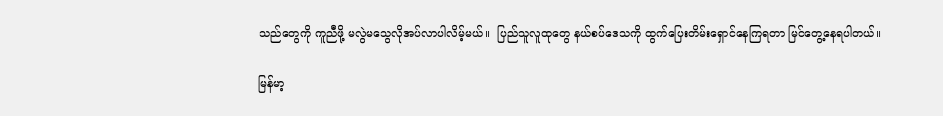သည်တွေကို ကူညီဖို့ မလွဲမသွေလိုအပ်လာပါလိမ့်မယ်။  ပြည်သူလူထုတွေ နယ်စပ်ဒေသကို ထွက်ပြေးတိမ်းရှောင်နေကြရတာ မြင်တွေ့နေရပါတယ်။

မြန်မာ့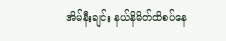အိမ်နီးချင်း နယ်နိမိတ်ထိစပ်နေ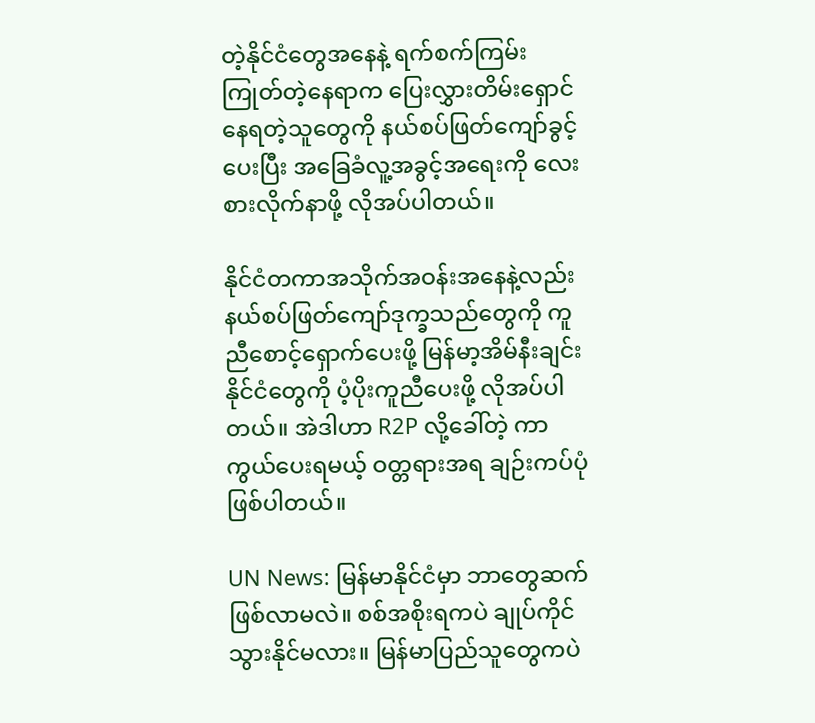တဲ့နိုင်ငံတွေအနေနဲ့ ရက်စက်ကြမ်းကြုတ်တဲ့နေရာက ပြေးလွှားတိမ်းရှောင်နေရတဲ့သူတွေကို နယ်စပ်ဖြတ်ကျော်ခွင့်ပေးပြီး အခြေခံလူ့အခွင့်အရေးကို လေးစားလိုက်နာဖို့ လိုအပ်ပါတယ်။

နိုင်ငံတကာအသိုက်အဝန်းအနေနဲ့လည်း နယ်စပ်ဖြတ်ကျော်ဒုက္ခသည်တွေကို ကူညီစောင့်ရှောက်ပေးဖို့ မြန်မာ့အိမ်နီးချင်းနိုင်ငံတွေကို ပံ့ပိုးကူညီပေးဖို့ လိုအပ်ပါတယ်။ အဲဒါဟာ R2P လို့ခေါ်တဲ့ ကာကွယ်ပေးရမယ့် ဝတ္တရားအရ ချဉ်းကပ်ပုံဖြစ်ပါတယ်။

UN News: မြန်မာနိုင်ငံမှာ ဘာတွေဆက်ဖြစ်လာမလဲ။ စစ်အစိုးရကပဲ ချုပ်ကိုင်သွားနိုင်မလား။ မြန်မာပြည်သူတွေကပဲ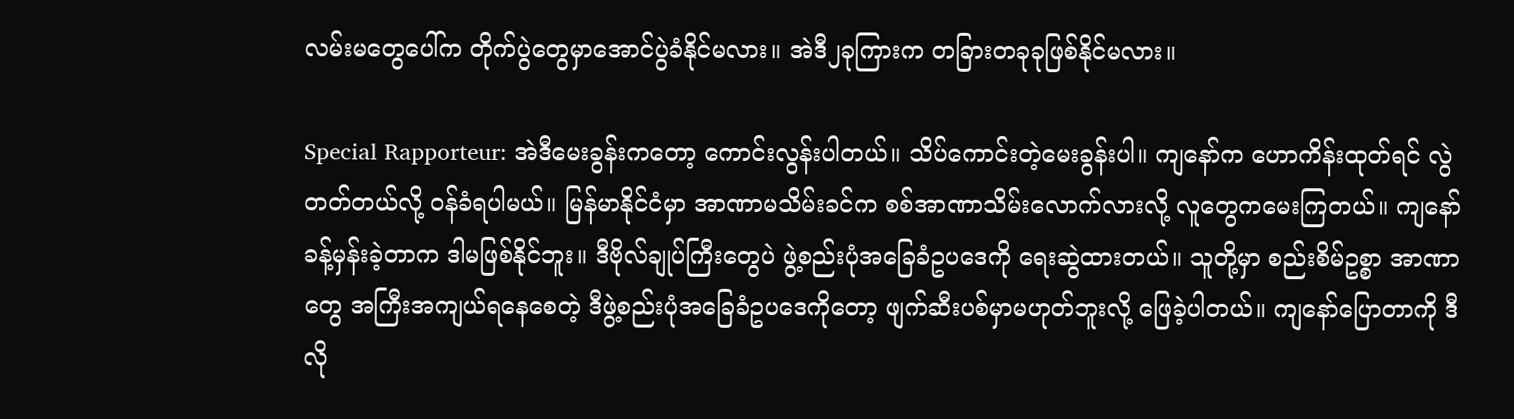လမ်းမတွေပေါ်က တိုက်ပွဲတွေမှာအောင်ပွဲခံနိုင်မလား။ အဲဒီ၂ခုကြားက တခြားတခုခုဖြစ်နိုင်မလား။

Special Rapporteur: အဲဒီမေးခွန်းကတော့ ကောင်းလွန်းပါတယ်။ သိပ်ကောင်းတဲ့မေးခွန်းပါ။ ကျနော်က ဟောကိန်းထုတ်ရင် လွဲတတ်တယ်လို့ ဝန်ခံရပါမယ်။ မြန်မာနိုင်ငံမှာ အာဏာမသိမ်းခင်က စစ်အာဏာသိမ်းလောက်လားလို့ လူတွေကမေးကြတယ်။ ကျနော်ခန့်မှန်းခဲ့တာက ဒါမဖြစ်နိုင်ဘူး။ ဒီဗိုလ်ချုပ်ကြီးတွေပဲ ဖွဲ့စည်းပုံအခြေခံဥပဒေကို ရေးဆွဲထားတယ်။ သူတို့မှာ စည်းစိမ်ဥစ္စာ အာဏာတွေ အကြီးအကျယ်ရနေစေတဲ့ ဒီဖွဲ့စည်းပုံအခြေခံဥပဒေကိုတော့ ဖျက်ဆီးပစ်မှာမဟုတ်ဘူးလို့ ဖြေခဲ့ပါတယ်။ ကျနော်ပြောတာကို ဒီလို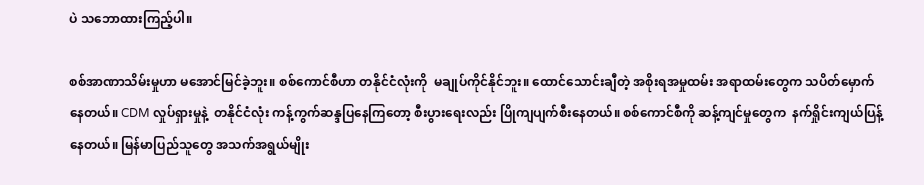ပဲ သဘောထားကြည့်ပါ။

စစ်အာဏာသိမ်းမှုဟာ မအောင်မြင်ခဲ့ဘူး။ စစ်ကောင်စီဟာ တနိုင်ငံလုံးကို  မချုပ်ကိုင်နိုင်ဘူး။ ထောင်သောင်းချီတဲ့ အစိုးရအမှုထမ်း အရာထမ်းတွေက သပိတ်မှောက်နေတယ်။ CDM လှုပ်ရှားမှုနဲ့  တနိုင်ငံလုံး ကန့်ကွက်ဆန္ဒပြနေကြတော့ စီးပွားရေးလည်း ပြိုကျပျက်စီးနေတယ်။ စစ်ကောင်စီကို ဆန့်ကျင်မှုတွေက  နက်ရှိုင်းကျယ်ပြန့်နေတယ်။ မြန်မာပြည်သူတွေ အသက်အရွယ်မျိုး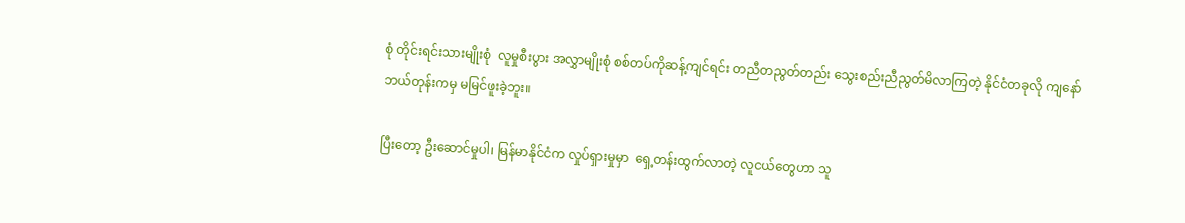စုံ တိုင်းရင်းသားမျိုးစုံ  လူမှုစီးပွား အလွှာမျိုးစုံ စစ်တပ်ကိုဆန့်ကျင်ရင်း တညီတညွတ်တည်း သွေးစည်းညီညွတ်မိလာကြတဲ့ နိုင်ငံတခုလို ကျနော်ဘယ်တုန်းကမှ မမြင်ဖူးခဲ့ဘူး။

ပြီးတော့ ဦးဆောင်မှုပါ၊ မြန်မာနိုင်ငံက လှုပ်ရှားမှုမှာ  ရှေ့တန်းထွက်လာတဲ့ လူငယ်တွေဟာ သူ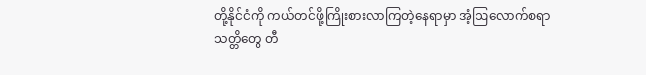တို့နိုင်ငံကို ကယ်တင်ဖို့ကြိုးစားလာကြတဲ့နေရာမှာ အံ့ဩလောက်စရာ သတ္တိတွေ တီ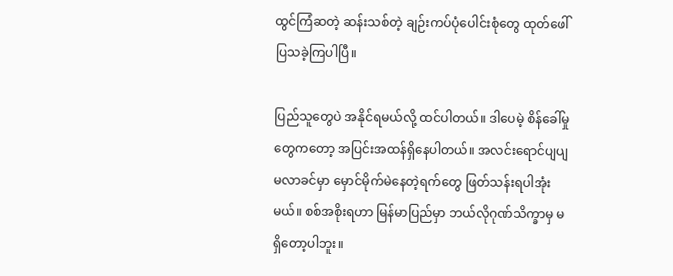ထွင်ကြံဆတဲ့ ဆန်းသစ်တဲ့ ချဉ်းကပ်ပုံပေါင်းစုံတွေ ထုတ်ဖေါ်ပြသခဲ့ကြပါပြီ။

ပြည်သူတွေပဲ အနိုင်ရမယ်လို့ ထင်ပါတယ်။ ဒါပေမဲ့ စိန်ခေါ်မှုတွေကတော့ အပြင်းအထန်ရှိနေပါတယ်။ အလင်းရောင်ပျပျမလာခင်မှာ မှောင်မိုက်မဲနေတဲ့ရက်တွေ ဖြတ်သန်းရပါအုံးမယ်။ စစ်အစိုးရဟာ မြန်မာပြည်မှာ ဘယ်လိုဂုဏ်သိက္ခာမှ မရှိတော့ပါဘူး။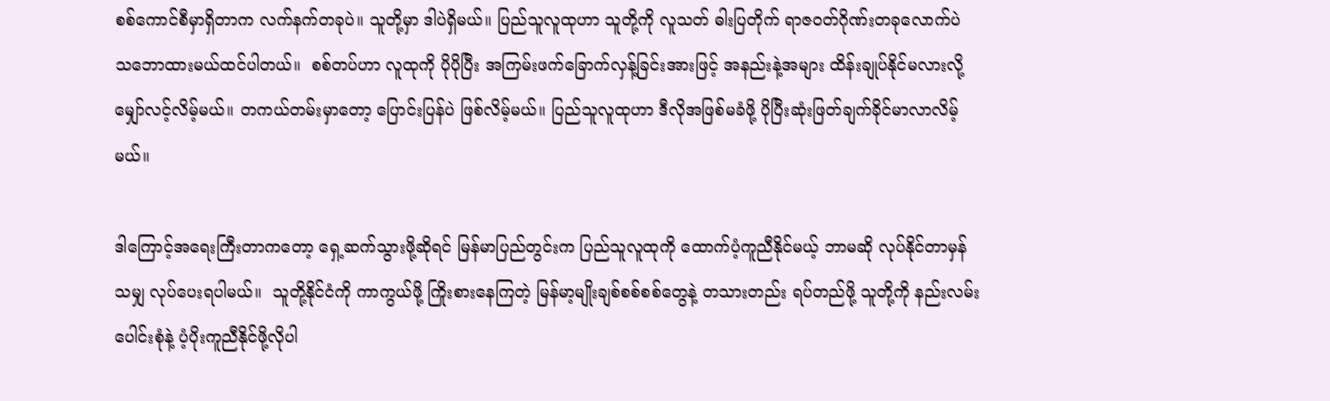စစ်ကောင်စီမှာရှိတာက လက်နက်တခုပဲ။ သူတို့မှာ ဒါပဲရှိမယ်။ ပြည်သူလူထုဟာ သူတို့ကို လူသတ် ဓါးပြတိုက် ရာဇဝတ်ဂိုဏ်းတခုလောက်ပဲ သဘောထားမယ်ထင်ပါတယ်။  စစ်တပ်ဟာ လူထုကို ပိုပိုပြီး အကြမ်းဖက်ခြောက်လှန့်ခြင်းအားဖြင့် အနည်းနဲ့အများ ထိန်းချုပ်နိုင်မလားလို့ မျှော်လင့်လိမ့်မယ်။ တကယ်တမ်းမှာတော့ ပြောင်းပြန်ပဲ ဖြစ်လိမ့်မယ်။ ပြည်သူလူထုဟာ ဒီလိုအဖြစ်မခံဖို့ ပိုပြီးဆုံးဖြတ်ချက်ခိုင်မာလာလိမ့်မယ်။

ဒါကြောင့်အရေးကြီးတာကတော့ ရှေ့ဆက်သွားဖို့ဆိုရင် မြန်မာပြည်တွင်းက ပြည်သူလူထုကို ထောက်ပံ့ကူညီနိုင်မယ့် ဘာမဆို လုပ်နိုင်တာမှန်သမျှ လုပ်ပေးရပါမယ်။  သူတို့နိုင်ငံကို ကာကွယ်ဖို့ ကြိုးစားနေကြတဲ့ မြန်မာ့မျိုးချစ်စစ်စစ်တွေနဲ့ တသားတည်း ရပ်တည်ဖို့ သူတို့ကို နည်းလမ်းပေါင်းစုံနဲ့ ပံ့ပိုးကူညီနိုင်ဖို့လိုပါ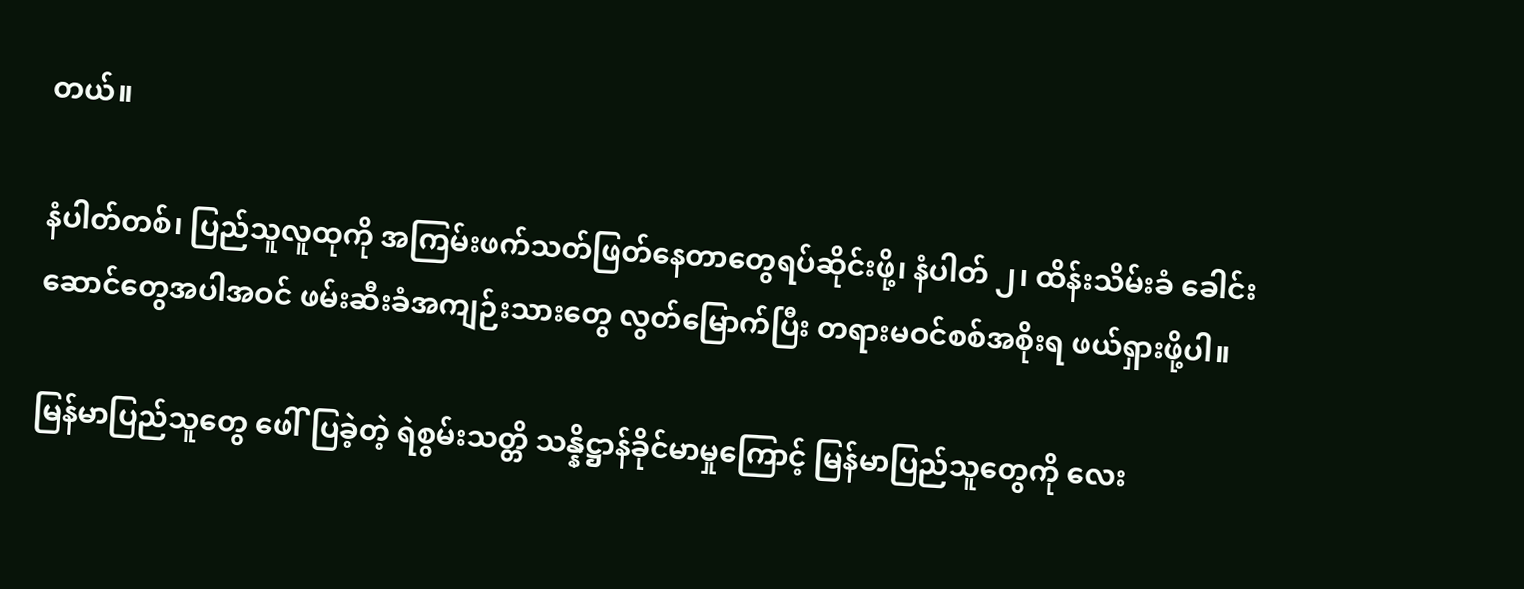တယ်။

နံပါတ်တစ်၊ ပြည်သူလူထုကို အကြမ်းဖက်သတ်ဖြတ်နေတာတွေရပ်ဆိုင်းဖို့၊ နံပါတ် ၂၊ ထိန်းသိမ်းခံ ခေါင်းဆောင်တွေအပါအဝင် ဖမ်းဆီးခံအကျဉ်းသားတွေ လွတ်မြောက်ပြီး တရားမဝင်စစ်အစိုးရ ဖယ်ရှားဖို့ပါ။

မြန်မာပြည်သူတွေ ဖေါ်ပြခဲ့တဲ့ ရဲစွမ်းသတ္တိ သန္နိဋ္ဌာန်ခိုင်မာမှုကြောင့် မြန်မာပြည်သူတွေကို လေး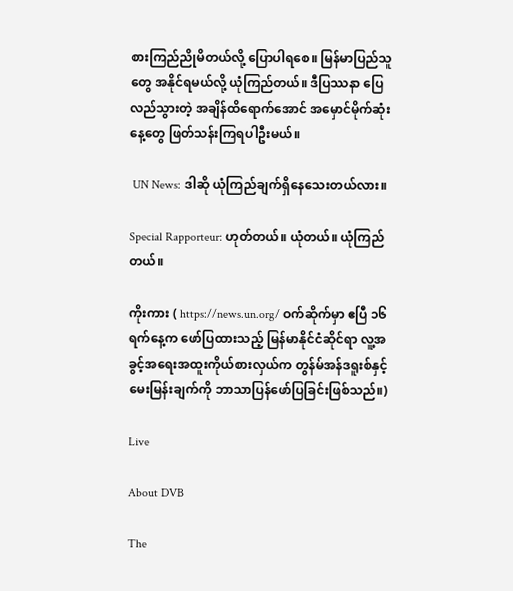စားကြည်ညိုမိတယ်လို့ ပြောပါရစေ။ မြန်မာပြည်သူတွေ အနိုင်ရမယ်လို့ ယုံကြည်တယ်။ ဒီပြဿနာ ပြေလည်သွားတဲ့ အချိန်ထိရောက်အောင် အမှောင်မိုက်ဆုံးနေ့တွေ ဖြတ်သန်းကြရပါဦးမယ်။

 UN News: ဒါဆို ယုံကြည်ချက်ရှိနေသေးတယ်လား။

Special Rapporteur: ဟုတ်တယ်။ ယုံတယ်။ ယုံကြည်တယ်။

ကိုးကား ( https://news.un.org/ ဝက်ဆိုက်မှာ ဧပြီ ၁၆ ရက်နေ့က ဖော်ပြထားသည့် မြန်မာနိုင်ငံဆိုင်ရာ လူ့အခွင့်အရေးအထူးကိုယ်စားလှယ်က တွန်မ်အန်ဒရူးစ်နှင့် မေးမြန်းချက်ကို ဘာသာပြန်ဖော်ပြခြင်းဖြစ်သည်။)

Live

About DVB

The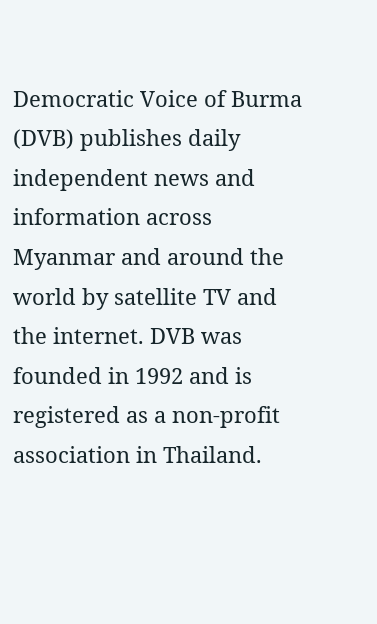Democratic Voice of Burma (DVB) publishes daily independent news and information across Myanmar and around the world by satellite TV and the internet. DVB was founded in 1992 and is registered as a non-profit association in Thailand.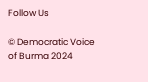Follow Us

© Democratic Voice of Burma 2024